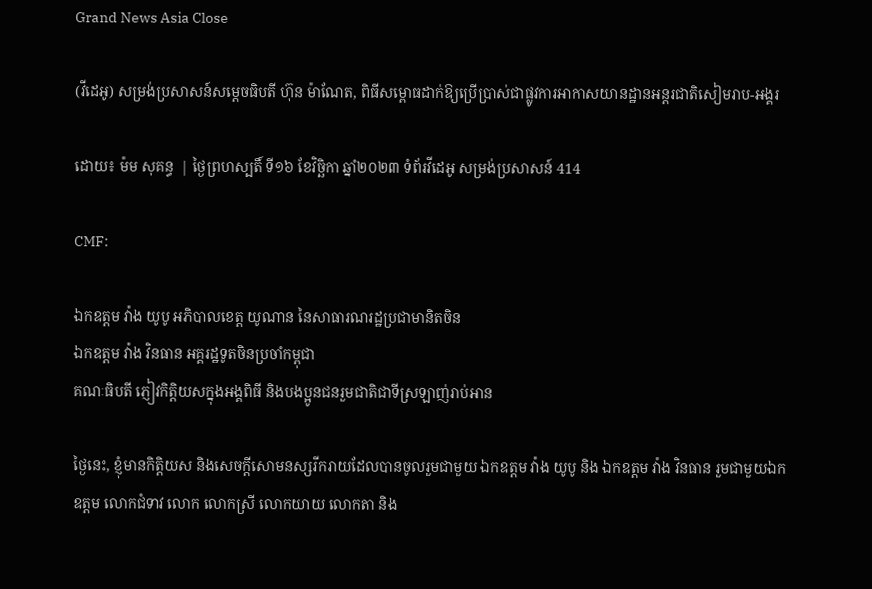Grand News Asia Close

(វីដេអូ) សម្រង់ប្រសាសន៍សម្តេចធិបតី ហ៊ុន ម៉ាណែត, ពិធីសម្ពោធដាក់ឱ្យប្រើប្រាស់ជាផ្លូវការអាកាសយានដ្ឋានអន្តរជាតិសៀមរាប-អង្គរ

ដោយ៖ ម៉ម សុគន្ធ  | ថ្ងៃព្រហស្បតិ៍ ទី១៦ ខែវិច្ឆិកា ឆ្នាំ២០២៣ ទំព័រវីដេអូ សម្រង់ប្រសាសន៍ 414

CMF:

ឯកឧត្តម វ៉ាង យូបូ អភិបាលខេត្ត យូណាន នៃសាធារណរដ្ឋប្រជាមានិតចិន
ឯកឧត្តម វ៉ាង វិនធាន អគ្គរដ្ឋទូតចិនប្រចាំកម្ពុជា
គណៈធិបតី ភ្ញៀវកិត្តិយសក្នុងអង្គពិធី និងបងប្អូនជនរួមជាតិជាទីស្រឡាញ់រាប់អាន

ថ្ងៃនេះ, ខ្ញុំមានកិត្តិយស និងសេចក្តីសោមនស្សរីករាយដែលបានចូលរួមជាមួយ ឯកឧត្តម វ៉ាង យូបូ និង ឯកឧត្តម វ៉ាង វិនធាន រួមជាមួយឯកឧត្តម លោកជំទាវ លោក លោកស្រី លោកយាយ លោកតា និង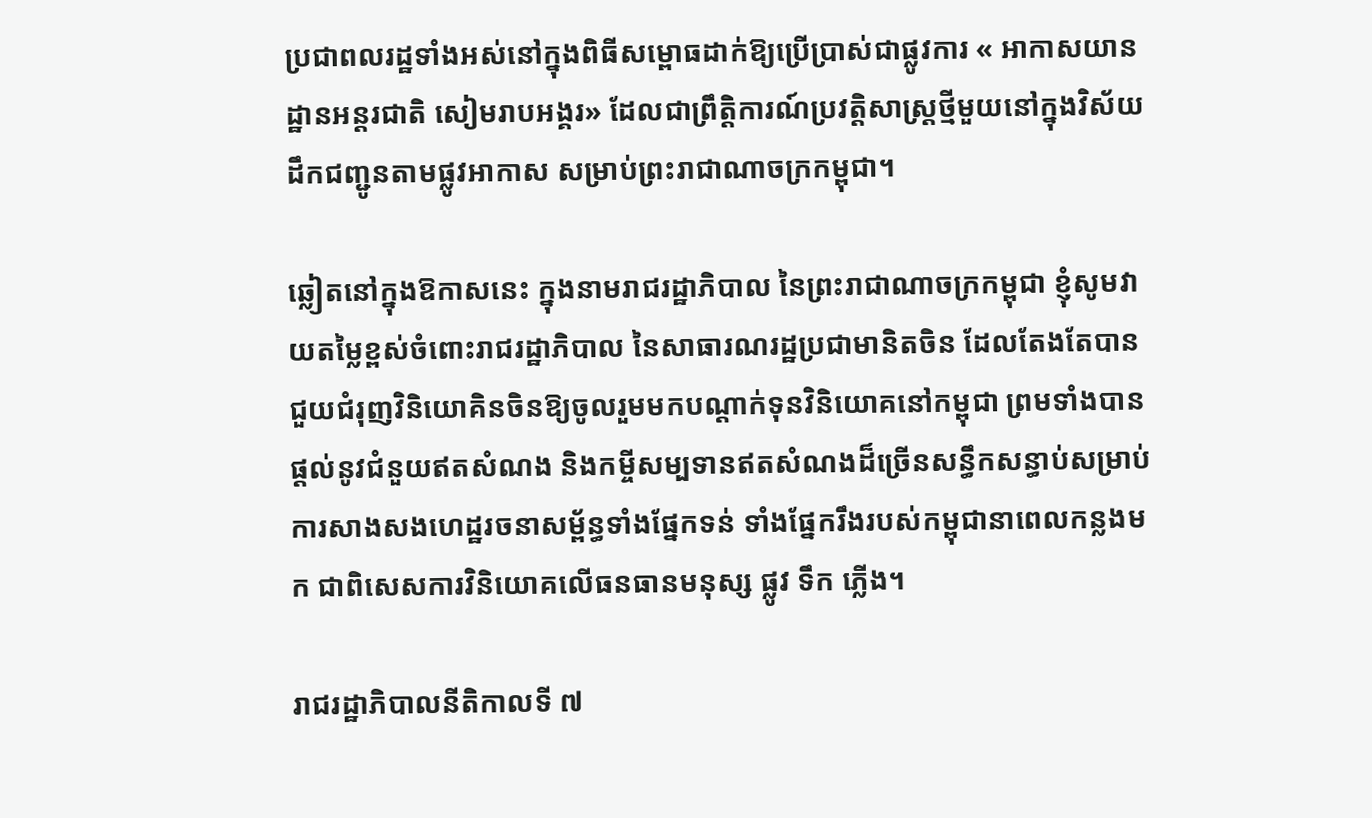ប្រជាពលរដ្ឋទាំងអស់នៅក្នុងពិធីសម្ពោធដាក់ឱ្យប្រើប្រាស់ជាផ្លូវការ « អាកាសយានដ្ឋានអន្តរជាតិ សៀមរាបអង្គរ» ដែលជាព្រឹត្តិការណ៍ប្រវត្តិសាស្ត្រថ្មីមួយនៅក្នុងវិស័យដឹកជញ្ជូនតាមផ្លូវអាកាស សម្រាប់ព្រះរាជាណាចក្រកម្ពុជា។

ឆ្លៀតនៅក្នុងឱកាសនេះ ក្នុងនាមរាជរដ្ឋាភិបាល នៃព្រះរាជាណាចក្រកម្ពុជា ខ្ញុំសូមវាយតម្លៃខ្ពស់ចំពោះរាជរដ្ឋាភិបាល នៃសាធារណរដ្ឋប្រជាមានិតចិន ដែលតែងតែបានជួយជំរុញវិនិយោគិនចិនឱ្យចូលរួមមកបណ្តាក់ទុនវិនិយោគនៅកម្ពុជា ព្រមទាំងបានផ្តល់នូវជំនួយឥតសំណង និងកម្ចីសម្បទានឥតសំណងដ៏ច្រើនសន្ធឹកសន្ធាប់សម្រាប់ ការសាងសងហេដ្ឋរចនាសម្ព័ន្ធទាំងផ្នែកទន់ ទាំងផ្នែករឹងរបស់កម្ពុជានាពេលកន្លងមក ជាពិសេសការវិនិយោគលើធនធានមនុស្ស ផ្លូវ ទឹក ភ្លើង។

រាជរដ្ឋាភិបាលនីតិកាលទី ៧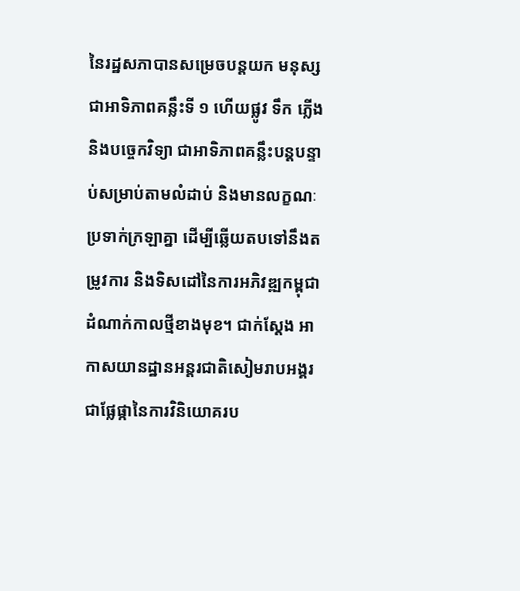នៃរដ្ឋសភាបានសម្រេចបន្តយក មនុស្សជាអាទិភាពគន្លឹះទី ១ ហើយផ្លូវ ទឹក ភ្លើង និងបច្ចេកវិទ្យា ជាអាទិភាពគន្លឹះបន្តបន្ទាប់សម្រាប់តាមលំដាប់ និងមានលក្ខណៈប្រទាក់ក្រឡាគ្នា ដើម្បីឆ្លើយតបទៅនឹងតម្រូវការ និងទិសដៅនៃការអភិវឌ្ឍកម្ពុជាដំណាក់កាលថ្មីខាងមុខ។ ជាក់ស្តែង អាកាសយានដ្ឋានអន្តរជាតិសៀមរាបអង្គរ ជាផ្លែផ្កានៃការវិនិយោគរប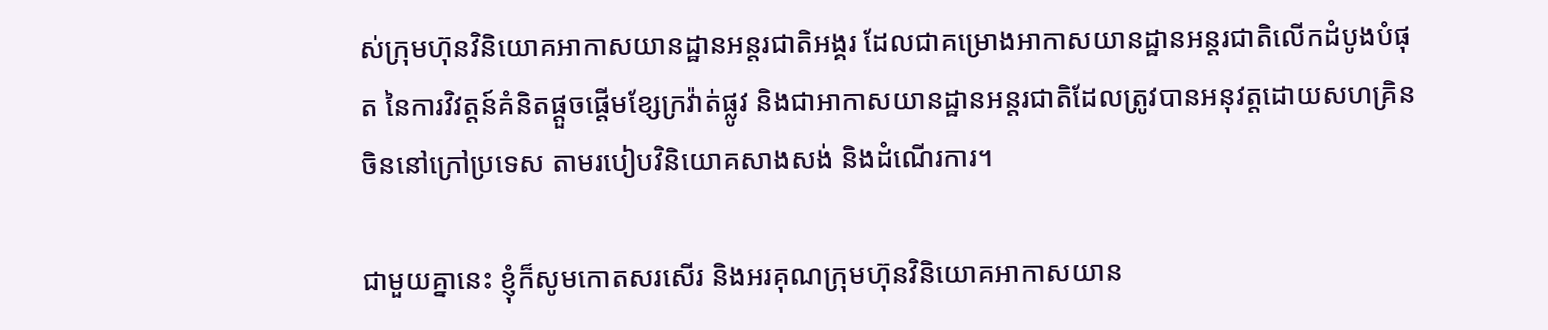ស់ក្រុមហ៊ុនវិនិយោគអាកាសយានដ្ឋានអន្តរជាតិអង្គរ ដែលជាគម្រោងអាកាសយានដ្ឋានអន្តរជាតិលើកដំបូងបំផុត នៃការវិវត្តន៍គំនិតផ្តួចផ្តើមខ្សែក្រវ៉ាត់ផ្លូវ និងជាអាកាសយានដ្ឋានអន្តរជាតិដែលត្រូវបានអនុវត្តដោយសហគ្រិនចិននៅក្រៅប្រទេស តាមរបៀបវិនិយោគសាងសង់ និងដំណើរការ។

ជាមួយគ្នានេះ ខ្ញុំក៏សូមកោតសរសើរ និងអរគុណក្រុមហ៊ុនវិនិយោគអាកាសយាន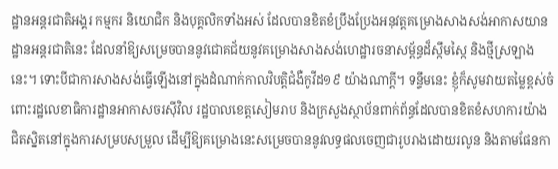ដ្ឋានអន្តរជាតិអង្គរ កម្មករ និយោជិក និងបុគ្គលិកទាំងអស់ ដែលបានខិតខំប្រឹងប្រែងអនុវត្តគម្រោងសាងសង់អាកាសយានដ្ឋានអន្តរជាតិនេះ ដែលនាំឱ្យសម្រេចបាននូវជោគជ័យនូវគម្រោងសាងសង់ហេដ្ឋារចនាសម្ព័ន្ធដ៏ស្កឹមស្កៃ និងថ្មីស្រឡាងនេះ។ ទោះបីជាការសាងសង់ធ្វើឡើងនៅក្នុងដំណាក់កាលវិបត្តិជំងឺកូវីដ១៩ យ៉ាងណាក្តី។ ទន្ទឹមនេះ ខ្ញុំក៏សូមវាយតម្លៃខ្ពស់ចំពោះរដ្ឋលេខាធិការដ្ឋានអាកាសចរស៊ីវិល រដ្ឋបាលខេត្តសៀមរាប និងក្រសួងស្ថាប័នពាក់ព័ន្ធដែលបានខិតខំសហការយ៉ាងជិតស្និតនៅក្នុងការសម្របសម្រួល ដើម្បីឱ្យគម្រោងនេះសម្រេចបាននូវលទ្ធផលចេញជារូបរាងដោយរលូន និងតាមផែនកា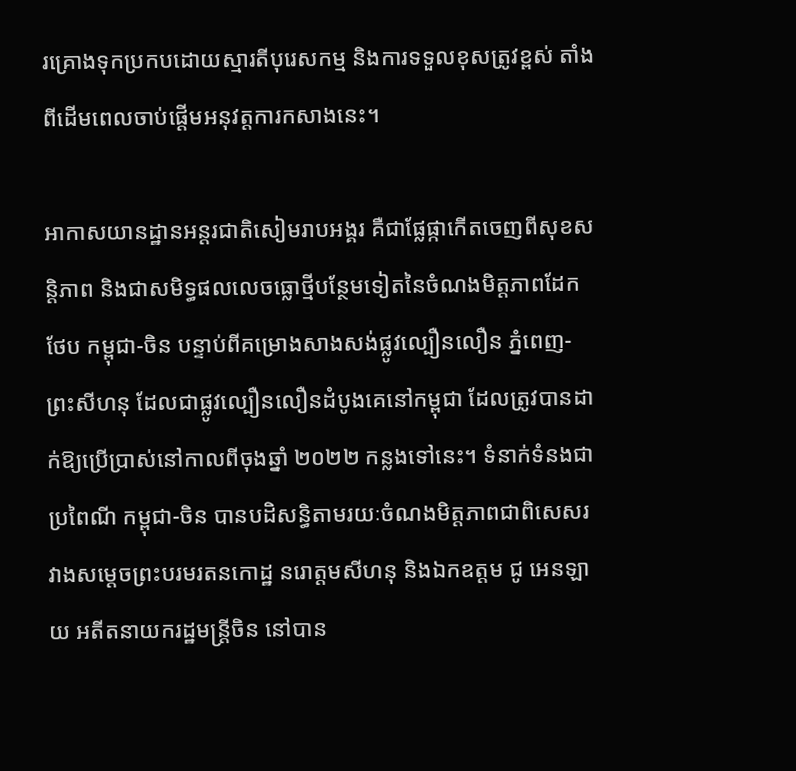រគ្រោងទុកប្រកបដោយស្មារតីបុរេសកម្ម និងការទទួលខុសត្រូវខ្ពស់ តាំងពីដើមពេលចាប់ផ្តើមអនុវត្តការកសាងនេះ។

អាកាសយានដ្ឋានអន្តរជាតិសៀមរាបអង្គរ គឺជាផ្លែផ្កាកើតចេញពីសុខសន្តិភាព និងជាសមិទ្ធផលលេចធ្លោថ្មីបន្ថែមទៀតនៃចំណងមិត្តភាពដែកថែប កម្ពុជា-ចិន បន្ទាប់ពីគម្រោងសាងសង់ផ្លូវល្បឿនលឿន ភ្នំពេញ-ព្រះសីហនុ ដែលជាផ្លូវល្បឿនលឿនដំបូងគេនៅកម្ពុជា ដែលត្រូវបានដាក់ឱ្យប្រើប្រាស់នៅកាលពីចុងឆ្នាំ ២០២២ កន្លងទៅនេះ។ ទំនាក់ទំនងជាប្រពៃណី កម្ពុជា-ចិន បានបដិសន្ធិតាមរយៈចំណងមិត្តភាពជាពិសេសរវាងសម្តេចព្រះបរមរតនកោដ្ឋ នរោត្តមសីហនុ និងឯកឧត្តម ជូ អេនឡាយ អតីតនាយករដ្ឋមន្ត្រីចិន នៅបាន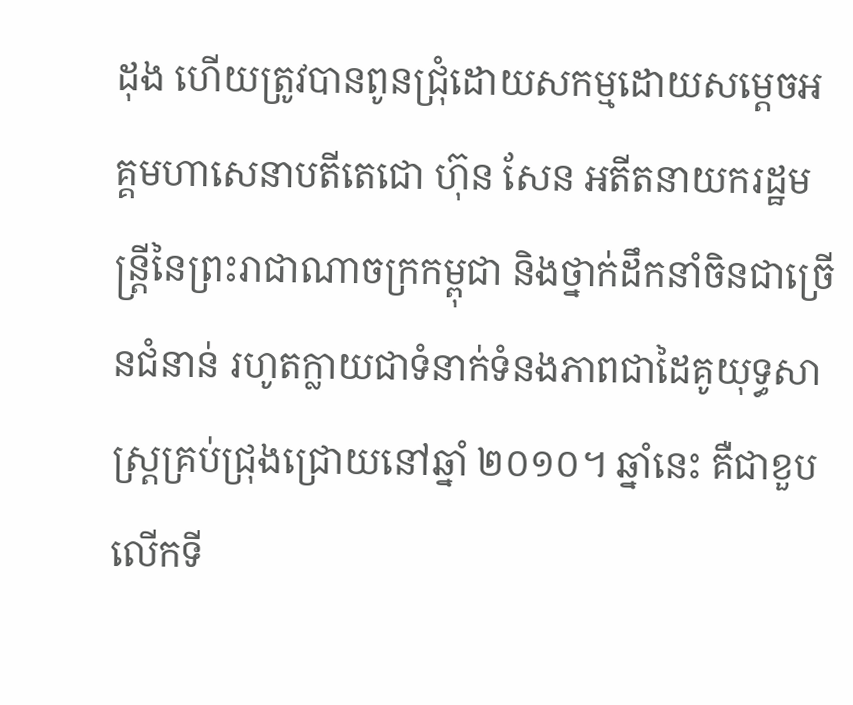ដុង ហើយត្រូវបានពូនជ្រុំដោយសកម្មដោយសម្តេចអគ្គមហាសេនាបតីតេជោ ហ៊ុន សែន អតីតនាយករដ្ឋមន្ត្រីនៃព្រះរាជាណាចក្រកម្ពុជា និងថ្នាក់ដឹកនាំចិនជាច្រើនជំនាន់ រហូតក្លាយជាទំនាក់ទំនងភាពជាដៃគូយុទ្ធសាស្ត្រគ្រប់ជ្រុងជ្រោយនៅឆ្នាំ ២០១០។ ឆ្នាំនេះ គឺជាខួបលើកទី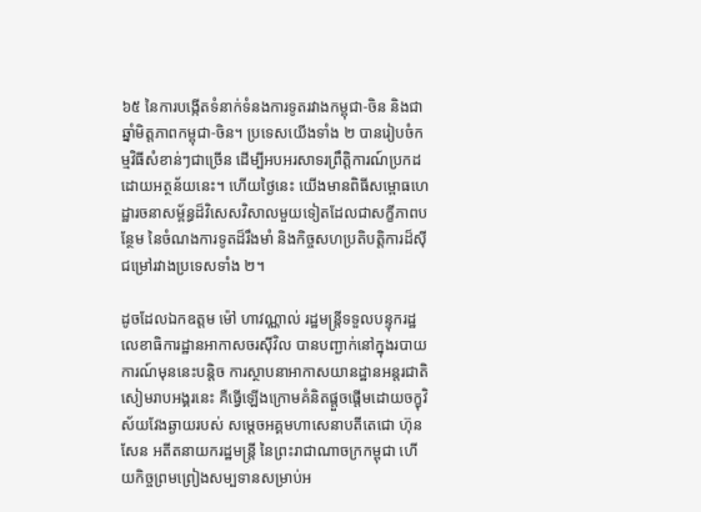៦៥ នៃការបង្កើតទំនាក់ទំនងការទូតរវាងកម្ពុជា-ចិន និងជាឆ្នាំមិត្តភាពកម្ពុជា-ចិន។ ប្រទេសយើងទាំង ២ បានរៀបចំកម្មវិធីសំខាន់ៗជាច្រើន ដើម្បីអបអរសាទរព្រឹត្តិការណ៍ប្រកដដោយអត្ថន័យនេះ។ ហើយថ្ងៃនេះ យើងមានពិធីសម្ពោធហេដ្ឋារចនាសម្ព័ន្ធដ៏វិសេសវិសាលមួយទៀតដែលជាសក្ខីភាពបន្ថែម នៃចំណងការទូតដ៏រឹងមាំ និងកិច្ចសហប្រតិបត្តិការដ៏ស៊ីជម្រៅរវាងប្រទេសទាំង ២។

ដូចដែលឯកឧត្តម ម៉ៅ ហាវណ្ណាល់ រដ្ឋមន្ត្រីទទួលបន្ទុករដ្ឋលេខាធិការដ្ឋានអាកាសចរស៊ីវិល បានបញ្ជាក់នៅក្នុងរបាយការណ៍មុននេះបន្តិច ការស្ថាបនាអាកាសយានដ្ឋានអន្តរជាតិសៀមរាបអង្គរនេះ គឺធ្វើឡើងក្រោមគំនិតផ្តួចផ្តើមដោយចក្ខុវិស័យវែងឆ្ងាយរបស់ សម្តេចអគ្គមហាសេនាបតីតេជោ ហ៊ុន សែន អតីតនាយករដ្ឋមន្ត្រី នៃព្រះរាជាណាចក្រកម្ពុជា ហើយកិច្ចព្រមព្រៀងសម្បទានសម្រាប់អ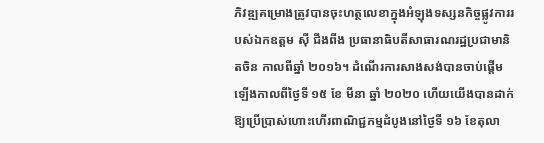ភិវឌ្ឍគម្រោងត្រូវបានចុះហត្ថលេខាក្នុងអំឡុងទស្សនកិច្ចផ្លូវការរបស់ឯកឧត្តម ស៊ី ជីងពីង ប្រធានាធិបតីសាធារណរដ្ឋប្រជាមានិតចិន កាលពីឆ្នាំ ២០១៦។ ដំណើរការសាងសង់បានចាប់ផ្តើមឡើងកាលពីថ្ងៃទី ១៥ ខែ មីនា ឆ្នាំ ២០២០ ហើយយើងបានដាក់ឱ្យប្រើប្រាស់ហោះហើរពាណិជ្ជកម្មដំបូងនៅថ្ងៃទី ១៦ ខែតុលា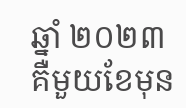ឆ្នាំ ២០២៣ គឺមួយខែមុន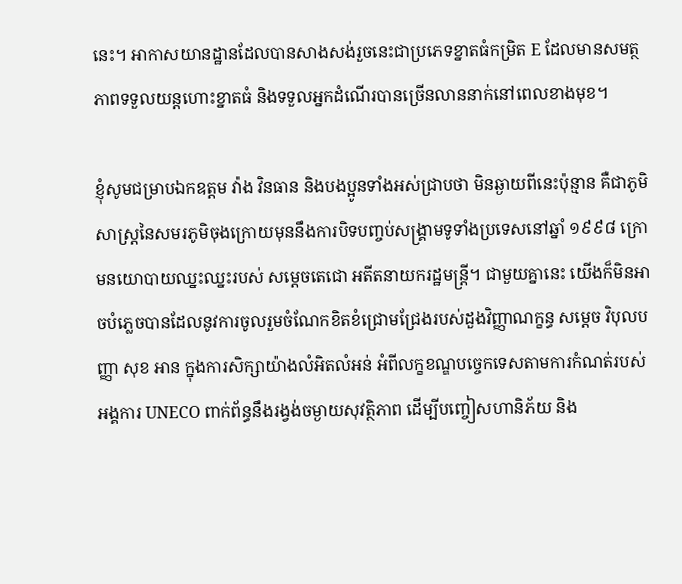នេះ។ អាកាសយានដ្ឋានដែលបានសាងសង់រួចនេះជាប្រភេទខ្នាតធំកម្រិត E ដែលមានសមត្ថភាពទទួលយន្តហោះខ្នាតធំ និងទទួលអ្នកដំណើរបានច្រើនលាននាក់នៅពេលខាងមុខ។

ខ្ញុំសូមជម្រាបឯកឧត្តម វ៉ាង វិនធាន និងបងប្អូនទាំងអស់ជ្រាបថា មិនឆ្ងាយពីនេះប៉ុន្មាន គឺជាភូមិសាស្ត្រនៃសមរភូមិចុងក្រោយមុននឹងការបិទបញ្ចប់សង្គ្រាមទូទាំងប្រទេសនៅឆ្នាំ ១៩៩៨ ក្រោមនយោបាយឈ្នះឈ្នះរបស់ សម្តេចតេជោ អតីតនាយករដ្ឋមន្ត្រី។ ជាមួយគ្នានេះ យើងក៏មិនអាចបំភ្លេចបានដែលនូវការចូលរួមចំណែកខិតខំជ្រោមជ្រែងរបស់ដួងវិញ្ញាណក្ខន្ធ សម្តេច វិបុលបញ្ញា សុខ អាន ក្នុងការសិក្សាយ៉ាងលំអិតលំអន់ អំពីលក្ខខណ្ឌបច្ចេកទេសតាមការកំណត់របស់អង្គការ UNECO ពាក់ព័ន្ធនឹងរង្វង់ចម្ងាយសុវត្ថិភាព ដើម្បីបញ្ចៀសហានិភ័យ និង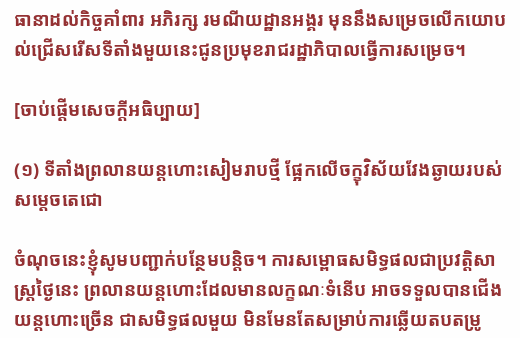ធានាដល់កិច្ចគាំពារ អភិរក្ស រមណីយដ្ឋានអង្គរ មុននឹងសម្រេចលើកយោបល់ជ្រើសរើសទីតាំងមួយនេះជូនប្រមុខរាជរដ្ឋាភិបាលធ្វើការសម្រេច។

[ចាប់ផ្តើមសេចក្តីអធិប្បាយ]

(១) ទីតាំងព្រលានយន្តហោះសៀមរាបថ្មី ផ្អែកលើចក្ខុវិស័យវែងឆ្ងាយរបស់សម្តេចតេជោ

ចំណុចនេះខ្ញុំសូមបញ្ជាក់បន្ថែមបន្តិច។ ការសម្ពោធសមិទ្ធផលជាប្រវត្តិសាស្ត្រថ្ងៃនេះ ព្រលានយន្តហោះដែលមានលក្ខណៈទំនើប អាចទទួលបានជើងយន្តហោះច្រើន ជាសមិទ្ធផលមួយ មិនមែនតែសម្រាប់ការឆ្លើយតបតម្រូ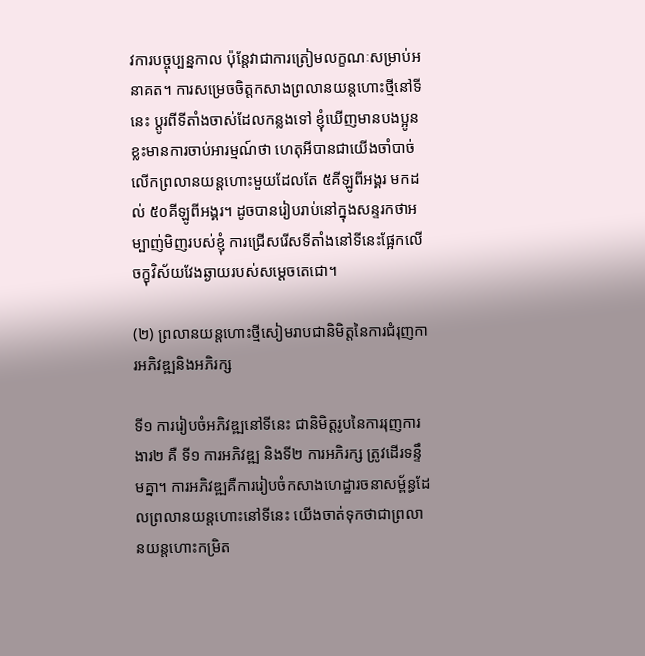វការបច្ចុប្បន្នកាល ប៉ុន្តែវាជាការត្រៀមលក្ខណៈសម្រាប់អនាគត។ ការសម្រេចចិត្តកសាងព្រលានយន្តហោះថ្មីនៅទីនេះ ប្តូរពីទីតាំងចាស់ដែលកន្លងទៅ ខ្ញុំឃើញមានបងប្អូនខ្លះមានការចាប់អារម្មណ៍ថា ហេតុអីបានជាយើងចាំបាច់លើកព្រលានយន្តហោះមួយដែលតែ ៥គីឡូពីអង្គរ មកដល់ ៥០គីឡូពីអង្គរ។ ដូចបានរៀបរាប់នៅក្នុងសន្ទរកថាអម្បាញ់មិញរបស់ខ្ញុំ ការជ្រើសរើសទីតាំងនៅទីនេះផ្អែកលើចក្ខុវិស័យវែងឆ្ងាយរបស់សម្តេចតេជោ។

(២) ព្រលានយន្តហោះថ្មីសៀមរាបជានិមិត្តនៃការជំរុញការអភិវឌ្ឍនិងអភិរក្ស

ទី១ ការរៀបចំអភិវឌ្ឍនៅទីនេះ ជានិមិត្តរូបនៃការរុញការងារ២ គឺ ទី១ ការអភិវឌ្ឍ និងទី២ ការអភិរក្ស ត្រូវដើរទន្ទឹមគ្នា។ ការអភិវឌ្ឍគឺការរៀបចំកសាងហេដ្ឋារចនាសម្ព័ន្ធដែលព្រលានយន្តហោះនៅទីនេះ យើងចាត់ទុកថាជាព្រលានយន្តហោះកម្រិត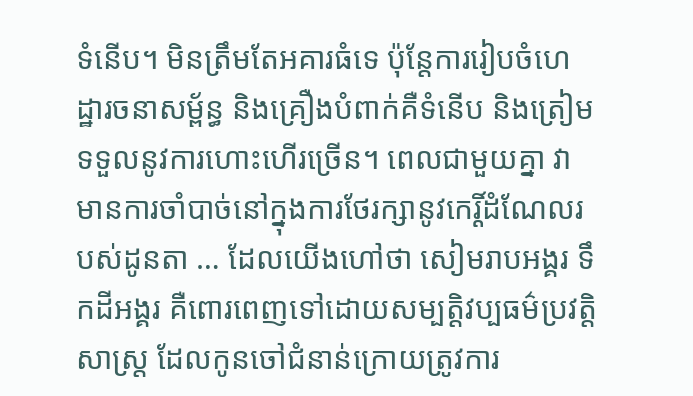ទំនើប។ មិនត្រឹមតែអគារធំទេ ប៉ុន្តែការរៀបចំហេដ្ឋារចនាសម្ព័ន្ធ និងគ្រឿងបំពាក់គឺទំនើប និងត្រៀមទទួលនូវការហោះហើរច្រើន។ ពេលជាមួយគ្នា វាមានការចាំបាច់នៅក្នុងការថែរក្សានូវកេរ្តិ៍ដំណែលរបស់ដូនតា … ដែលយើងហៅថា សៀមរាបអង្គរ ទឹកដីអង្គរ គឺពោរពេញទៅដោយសម្បត្តិវប្បធម៌ប្រវត្តិសាស្ត្រ ដែលកូនចៅជំនាន់ក្រោយត្រូវការ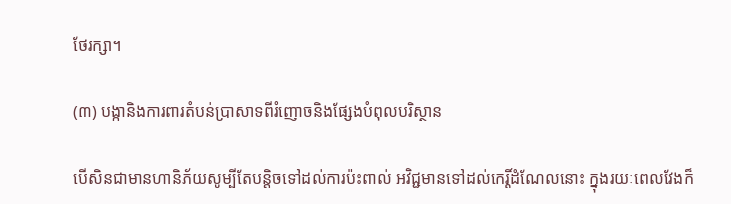ថែរក្សា។

(៣) បង្កានិងការពារតំបន់ប្រាសាទពីរំញោចនិងផ្សែងបំពុលបរិស្ថាន

បើសិនជាមានហានិភ័យសូម្បីតែបន្តិចទៅដល់ការប៉ះពាល់ អវិជ្ជមានទៅដល់កេរ្តិ៍ដំណែលនោះ ក្នុងរយៈពេលវែងក៏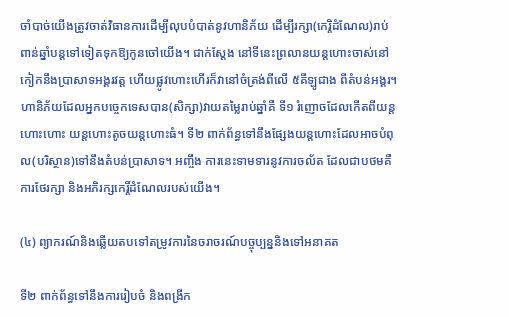ចាំបាច់យើងត្រូវចាត់វិធានការដើម្បីលុបបំបាត់នូវហានិភ័យ ដើម្បីរក្សា(កេរ្តិដំណែល)រាប់ពាន់ឆ្នាំបន្តទៅទៀតទុកឱ្យកូនចៅយើង។ ជាក់ស្តែង នៅទីនេះព្រលានយន្តហោះចាស់នៅកៀកនឹងប្រាសាទអង្គរវត្ត ហើយផ្លូវហោះហើរក៏វានៅចំត្រង់ពីលើ ៥គីឡូជាង ពីតំបន់អង្គរ។ ហានិភ័យដែលអ្នកបច្ចេកទេសបាន(សិក្សា)វាយតម្លៃរាប់ឆ្នាំគឺ ទី១ រំញោចដែលកើតពីយន្តហោះហោះ យន្តហោះតូចយន្តហោះធំ។ ទី២ ពាក់ព័ន្ធទៅនឹងផ្សែងយន្តហោះដែលអាចបំពុល(បរិស្ថាន)ទៅនឹងតំបន់ប្រាសាទ។ អញ្ចឹង ការនេះទាមទារនូវការចល័ត ដែលជាបថមគឺការថែរក្សា និងអភិរក្សកេរ្តិ៍ដំណែលរបស់យើង។

(៤) ព្យាករណ៍និងឆ្លើយតបទៅតម្រូវការនៃចរាចរណ៍បច្ចុប្បន្ននិងទៅអនាគត

ទី២ ពាក់ព័ន្ធទៅនឹងការរៀបចំ និងពង្រីក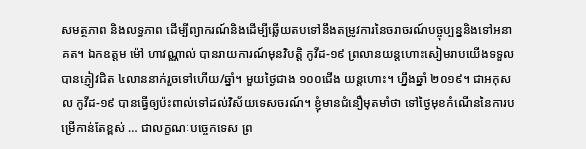សមត្ថភាព និងលទ្ធភាព ដើម្បីព្យាករណ៍និងដើម្បីឆ្លើយតបទៅនឹងតម្រូវការនៃចរាចរណ៍បច្ចុប្បន្ននិងទៅអនាគត។ ឯកឧត្តម ម៉ៅ ហាវណ្ណាល់ បានរាយការណ៍មុនវិបត្តិ កូវីដ-១៩ ព្រលានយន្តហោះសៀមរាបយើងទទួលបានភ្ញៀវជិត ៤លាននាក់រួចទៅហើយ/ឆ្នាំ។ មួយថ្ងៃជាង ១០០ជើង យន្តហោះ។ ហ្នឹងឆ្នាំ ២០១៩។ ជាអកុសល កូវីដ-១៩ បានធ្វើឲ្យប៉ះពាល់ទៅដល់វិស័យទេសចរណ៍។ ខ្ញុំមានជំនឿមុតមាំថា ទៅថ្ងៃមុខកំណើននៃការបម្រើកាន់តែខ្ពស់ … ជាលក្ខណៈបច្ចេកទេស ព្រ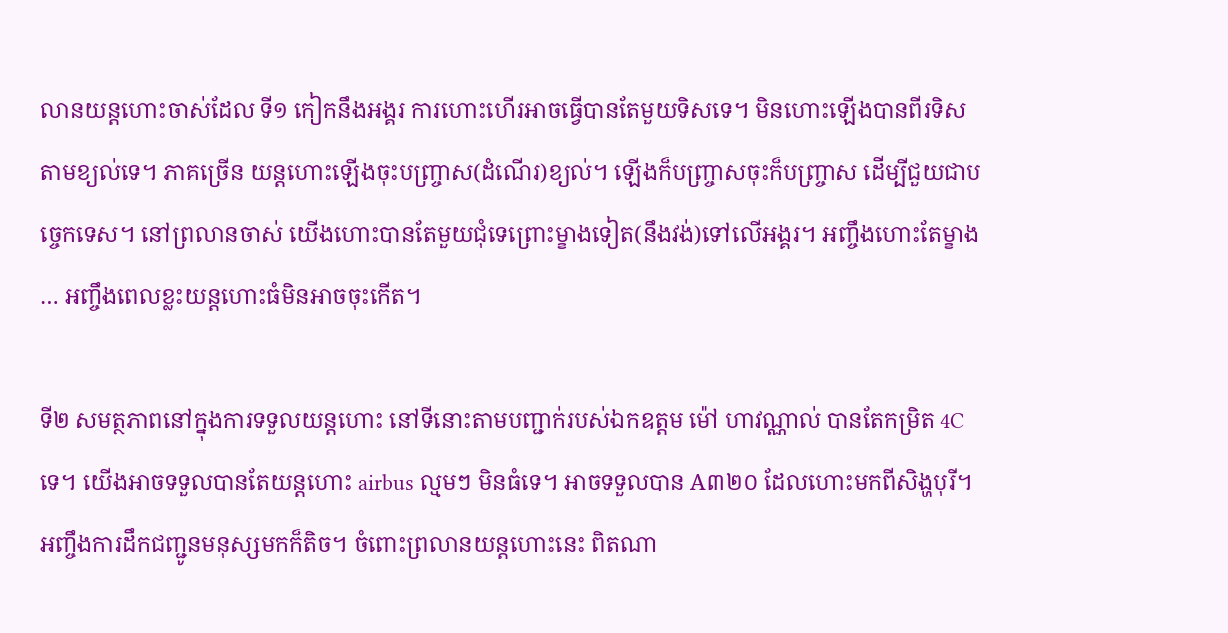លានយន្តហោះចាស់ដែល ទី១ កៀកនឹងអង្គរ ការហោះហើរអាចធ្វើបានតែមួយទិសទេ។ មិនហោះឡើងបានពីរទិសតាមខ្យល់ទេ។ ភាគច្រើន យន្តហោះឡើងចុះបញ្រ្ចាស(ដំណើរ)ខ្យល់។ ឡើងក៏បញ្រ្ចាសចុះក៏បញ្ច្រាស ដើម្បីជួយជាបច្ចេកទេស។ នៅព្រលានចាស់ យើងហោះបានតែមួយជុំទេព្រោះម្ខាងទៀត(នឹងវង់)ទៅលើអង្គរ។ អញ្ចឹងហោះតែម្ខាង … អញ្ចឹងពេលខ្លះយន្តហោះធំមិនអាចចុះកើត។

ទី២ សមត្ថភាពនៅក្នុងការទទួលយន្តហោះ នៅទីនោះតាមបញ្ជាក់របស់ឯកឧត្តម ម៉ៅ ហាវណ្ណាល់ បានតែកម្រិត 4C ទេ។ យើងអាចទទួលបានតែយន្តហោះ airbus ល្មមៗ មិនធំទេ។ អាចទទួលបាន A៣២០ ដែលហោះមកពីសិង្ហបុរី។ អញ្ចឹងការដឹកជញ្ជូនមនុស្សមកក៏តិច។ ចំពោះព្រលានយន្តហោះនេះ ពិតណា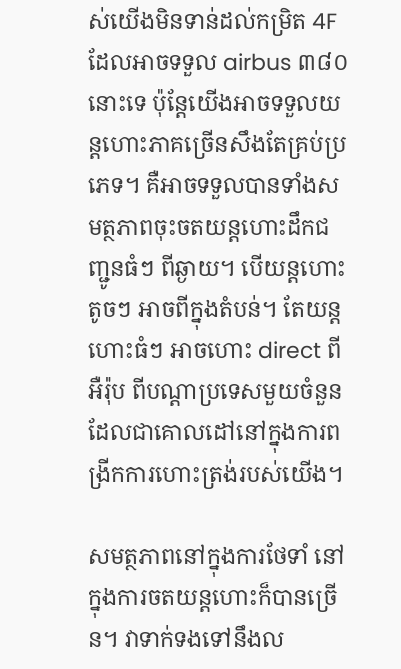ស់យើងមិនទាន់ដល់កម្រិត 4F ដែលអាចទទួល airbus ៣៨០ នោះទេ ប៉ុន្តែយើងអាចទទួលយន្តហោះភាគច្រើនសឹងតែគ្រប់ប្រភេទ។ គឺអាចទទួលបានទាំងសមត្ថភាពចុះចតយន្តហោះដឹកជញ្ជូនធំៗ ពីឆ្ងាយ។ បើយន្តហោះតូចៗ អាចពីក្នុងតំបន់។ តែយន្តហោះធំៗ អាចហោះ direct ពីអឺរ៉ុប ពីបណ្តាប្រទេសមួយចំនួនដែលជាគោលដៅនៅក្នុងការពង្រីកការហោះត្រង់របស់យើង។

សមត្ថភាពនៅក្នុងការថែទាំ នៅក្នុងការចតយន្តហោះក៏បានច្រើន។ វាទាក់ទងទៅនឹងល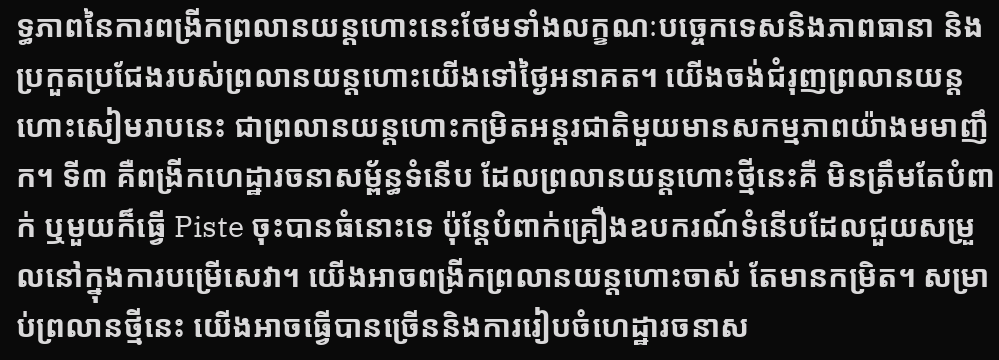ទ្ធភាពនៃការពង្រីកព្រលានយន្តហោះនេះថែមទាំងលក្ខណៈបច្ចេកទេសនិងភាពធានា និងប្រកួតប្រជែងរបស់ព្រលានយន្តហោះយើងទៅថ្ងៃអនាគត។ យើងចង់ជំរុញព្រលានយន្តហោះសៀមរាបនេះ ជាព្រលានយន្តហោះកម្រិតអន្តរជាតិមួយមានសកម្មភាពយ៉ាងមមាញឹក។ ទី៣ គឺពង្រីកហេដ្ឋារចនាសម្ព័ន្ធទំនើប ដែលព្រលានយន្តហោះថ្មីនេះគឺ មិនត្រឹមតែបំពាក់ ឬមួយក៏ធ្វើ Piste ចុះបានធំនោះទេ ប៉ុន្តែបំពាក់គ្រឿងឧបករណ៍ទំនើបដែលជួយសម្រួលនៅក្នុងការបម្រើសេវា។ យើងអាចពង្រីកព្រលានយន្តហោះចាស់ តែមានកម្រិត។ សម្រាប់ព្រលានថ្មីនេះ យើងអាចធ្វើបានច្រើននិងការរៀបចំហេដ្ឋារចនាស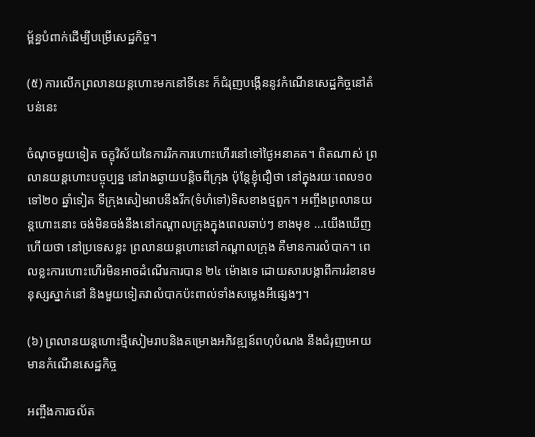ម្ព័ន្ធបំពាក់ដើម្បីបម្រើសេដ្ឋកិច្ច។

(៥) ការលើកព្រលានយន្តហោះមកនៅទីនេះ ក៏ជំរុញបង្កើននូវកំណើនសេដ្ឋកិច្ចនៅតំបន់នេះ

ចំណុចមួយទៀត ចក្ខុវិស័យនៃការរីកការហោះហើរនៅទៅថ្ងៃអនាគត។ ពិតណាស់ ព្រលានយន្តហោះបច្ចុប្បន្ន នៅរាងឆ្ងាយបន្តិចពីក្រុង ប៉ុន្តែខ្ញុំជឿថា នៅក្នុងរយៈពេល១០ ទៅ២០ ឆ្នាំទៀត ទីក្រុងសៀមរាបនឹងរីក(ទំហំទៅ)ទិសខាងថ្មពួក។ អញ្ចឹងព្រលានយន្តហោះនោះ ចង់មិនចង់នឹងនៅកណ្តាលក្រុងក្នុងពេលឆាប់ៗ ខាងមុខ …យើងឃើញហើយថា នៅប្រទេសខ្លះ ព្រលានយន្តហោះនៅកណ្តាលក្រុង គឺមានការលំបាក។ ពេលខ្លះការហោះហើរមិនអាចដំណើរការបាន ២៤ ម៉ោងទេ ដោយសារបង្កាពីការរំខានមនុស្សស្នាក់នៅ និងមួយទៀតវាលំបាកប៉ះពាល់ទាំងសម្លេងអីផ្សេងៗ។

(៦) ព្រលានយន្តហោះថ្មីសៀមរាបនិងគម្រោងអភិវឌ្ឍន៍ពហុបំណង នឹងជំរុញអោយមានកំណើនសេដ្ឋកិច្ច

អញ្ចឹងការចល័ត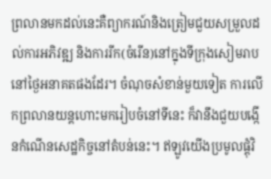ព្រលានមកដល់នេះគឺព្យាករណ៍និងត្រៀមជួយសម្រួលដល់ការអភិវឌ្ឍ និងការរីក(ចំរើន)នៅក្នុងទីក្រុងសៀមរាបនៅថ្ងៃអនាគតផងដែរ។ ចំណុចសំខាន់មួយទៀត ការលើកព្រលានយន្តហោះមករៀបចំនៅទីនេះ ក៏វានឹងជួយបង្កើនកំណើនសេដ្ឋកិច្ចនៅតំបន់នេះ។ ឥឡូវយើងប្រមូលផ្តុំវិ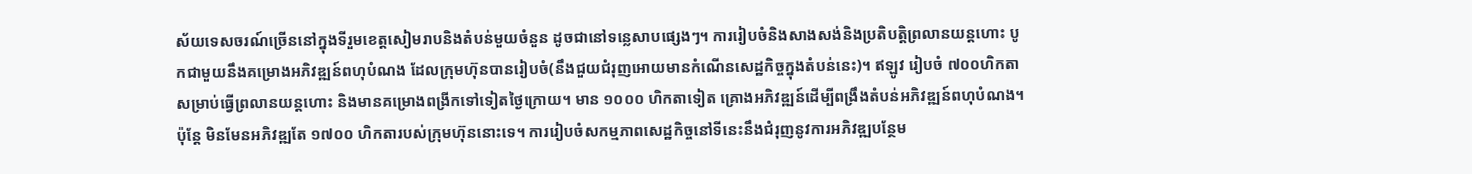ស័យទេសចរណ៍ច្រើននៅក្នុងទីរួមខេត្តសៀមរាបនិងតំបន់មួយចំនួន ដូចជានៅទន្លេសាបផ្សេងៗ។ ការរៀបចំនិងសាងសង់និងប្រតិបត្តិព្រលានយន្តហោះ បូកជាមួយនឹងគម្រោងអភិវឌ្ឍន៍ពហុបំណង ដែលក្រុមហ៊ុនបានរៀបចំ(នឹងជួយជំរុញអោយមានកំណើនសេដ្ឋកិច្ចក្នុងតំបន់នេះ)។ ឥឡូវ រៀបចំ ៧០០ហិកតាសម្រាប់ធ្វើព្រលានយន្តហោះ និងមានគម្រោងពង្រីកទៅទៀតថ្ងៃក្រោយ។ មាន ១០០០ ហិកតាទៀត គ្រោងអភិវឌ្ឍន៍ដើម្បីពង្រឹងតំបន់អភិវឌ្ឍន៍ពហុបំណង។ ប៉ុន្តែ មិនមែនអភិវឌ្ឍតែ ១៧០០ ហិកតារបស់ក្រុមហ៊ុននោះទេ។ ការរៀបចំសកម្មភាពសេដ្ឋកិច្ចនៅទីនេះនឹងជំរុញនូវការអភិវឌ្ឍបន្ថែម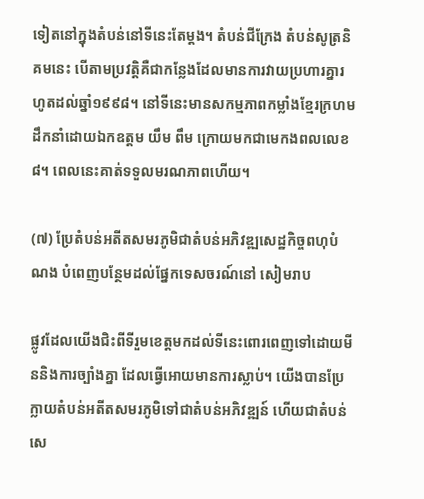ទៀតនៅក្នុងតំបន់នៅទីនេះតែម្ដង។ តំបន់ជីក្រែង តំបន់សូត្រនិគមនេះ បើតាមប្រវត្តិគឺជាកន្លែងដែលមានការវាយប្រហារគ្នារហូតដល់ឆ្នាំ១៩៩៨។ នៅទីនេះមានសកម្មភាពកម្លាំងខ្មែរក្រហម ដឹកនាំដោយឯកឧត្តម យឹម ពឹម ក្រោយមកជាមេកងពលលេខ៨។ ពេលនេះគាត់ទទួលមរណភាពហើយ។

(៧) ប្រែតំបន់អតីតសមរភូមិជាតំបន់អភិវឌ្ឍសេដ្ឋកិច្ចពហុបំណង បំពេញបន្ថែមដល់ផ្នែកទេសចរណ៍នៅ សៀមរាប

ផ្លូវដែលយើងជិះពីទីរួមខេត្តមកដល់ទីនេះពោរពេញទៅដោយមីននិងការច្បាំងគ្នា ដែលធ្វើអោយមានការស្លាប់។ យើងបានប្រែក្លាយតំបន់អតីតសមរភូមិទៅជាតំបន់អភិវឌ្ឍន៍ ហើយជាតំបន់សេ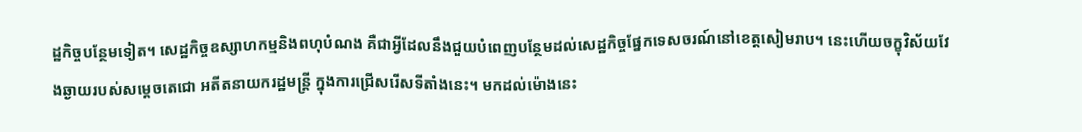ដ្ឋកិច្ចបន្ថែមទៀត។ សេដ្ឋកិច្ចឧស្សាហកម្មនិងពហុបំណង គឺជាអ្វីដែលនឹងជួយបំពេញបន្ថែមដល់សេដ្ឋកិច្ចផ្នែកទេសចរណ៍នៅខេត្តសៀមរាប។ នេះហើយចក្ខុវិស័យវែងឆ្ងាយរបស់សម្ដេចតេជោ អតីតនាយករដ្ឋមន្ត្រី ក្នុងការជ្រើសរើសទីតាំងនេះ។ មកដល់ម៉ោងនេះ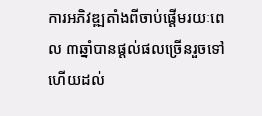ការអភិវឌ្ឍតាំងពីចាប់ផ្ដើមរយៈពេល ៣ឆ្នាំបានផ្ដល់ផលច្រើនរួចទៅហើយដល់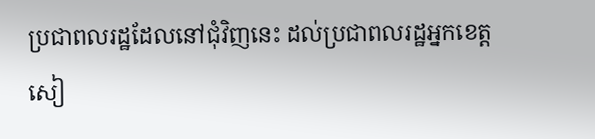ប្រជាពលរដ្ឋដែលនៅជុំវិញនេះ ដល់ប្រជាពលរដ្ឋអ្នកខេត្តសៀ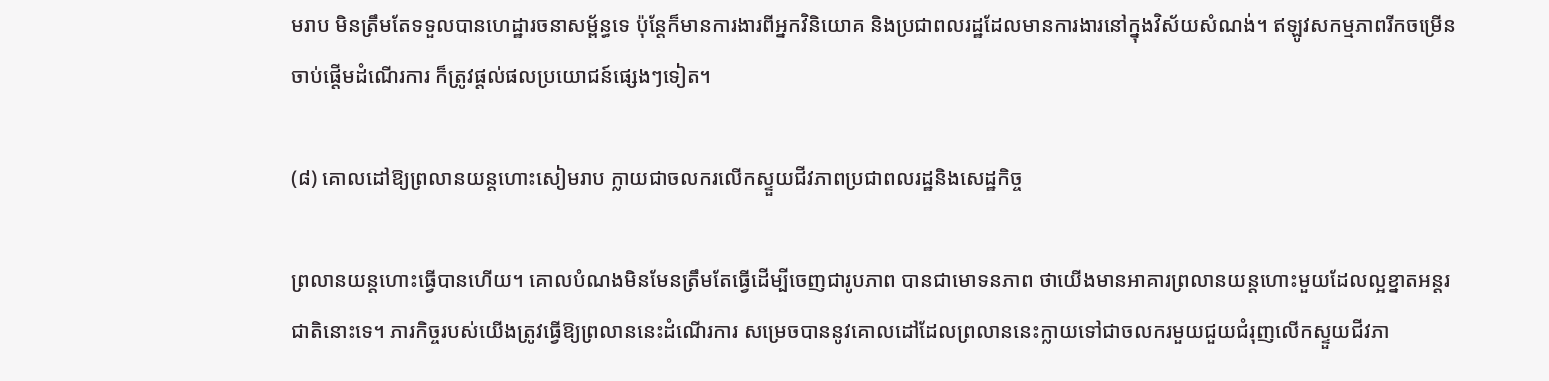មរាប មិនត្រឹមតែទទួលបានហេដ្ឋារចនាសម្ព័ន្ធទេ ប៉ុន្តែក៏មានការងារពីអ្នកវិនិយោគ និងប្រជាពលរដ្ឋដែលមានការងារនៅក្នុងវិស័យសំណង់។ ឥឡូវសកម្មភាពរីកចម្រើនចាប់ផ្ដើមដំណើរការ ក៏ត្រូវផ្ដល់ផលប្រយោជន៍ផ្សេងៗទៀត។

(៨) គោលដៅឱ្យព្រលានយន្តហោះសៀមរាប ក្លាយជាចលករលើកស្ទួយជីវភាពប្រជាពលរដ្ឋនិងសេដ្ឋកិច្ច

ព្រលានយន្តហោះធ្វើបានហើយ។ គោលបំណងមិនមែនត្រឹមតែធ្វើដើម្បីចេញជារូបភាព បានជាមោទនភាព ថាយើងមានអាគារព្រលានយន្តហោះមួយដែលល្អខ្នាតអន្តរជាតិនោះទេ។ ភារកិច្ចរបស់យើងត្រូវធ្វើឱ្យព្រលាននេះដំណើរការ សម្រេចបាននូវគោលដៅដែលព្រលាននេះក្លាយទៅជាចលករមួយជួយជំរុញលើកស្ទួយជីវភា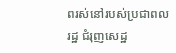ពរស់នៅរបស់ប្រជាពលរដ្ឋ ជំរុញសេដ្ឋ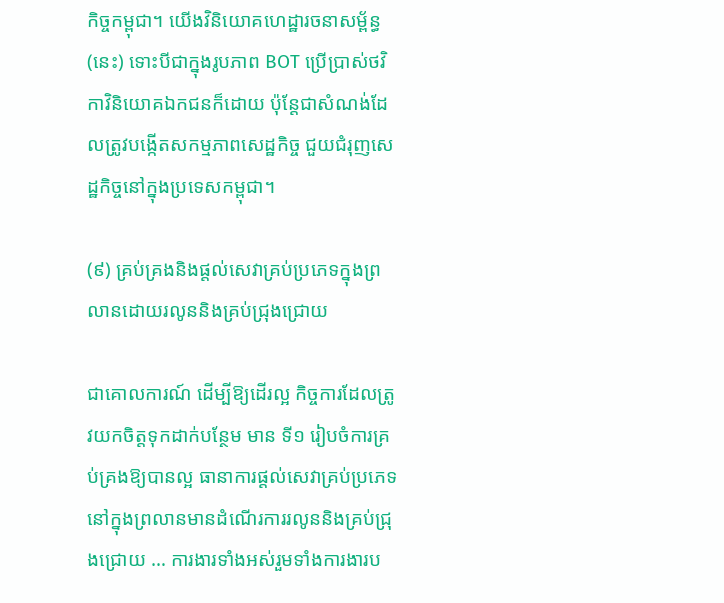កិច្ចកម្ពុជា។ យើងវិនិយោគហេដ្ឋារចនាសម្ព័ន្ធ(នេះ) ទោះបីជាក្នុងរូបភាព BOT ប្រើប្រាស់ថវិកាវិនិយោគឯកជនក៏ដោយ ប៉ុន្តែជាសំណង់ដែលត្រូវបង្កើតសកម្មភាពសេដ្ឋកិច្ច ជួយជំរុញសេដ្ឋកិច្ចនៅក្នុងប្រទេសកម្ពុជា។

(៩) គ្រប់គ្រងនិងផ្តល់សេវាគ្រប់ប្រភេទក្នុងព្រលានដោយរលូននិងគ្រប់ជ្រុងជ្រោយ

ជាគោលការណ៍ ដើម្បីឱ្យដើរល្អ កិច្ចការដែលត្រូវយកចិត្តទុកដាក់បន្ថែម មាន ទី១ រៀបចំការគ្រប់គ្រងឱ្យបានល្អ ធានាការផ្ដល់សេវាគ្រប់ប្រភេទនៅក្នុងព្រលានមានដំណើរការរលូននិងគ្រប់ជ្រុងជ្រោយ … ការងារទាំងអស់រួមទាំងការងារប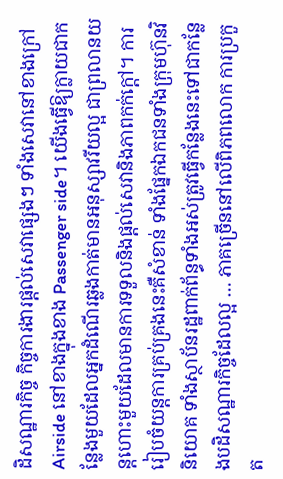ដិសណ្ឋារកិច្ច កិច្ចការងារផ្ដល់សេវាផ្សេងៗ ទាំងសេវានៅខាងក្រៅ Airside នៅខាងក្នុងខាង Passenger side។ យើងធ្វើឱ្យក្លាយជាកន្លែងមួយដែលអ្នកដំណើរឆ្លងកាត់មានអនុស្សាវរីយល្អ ជាព្រលានយន្តហោះមួយដែលមានការទទួលនិងផ្ដល់សេវានិងភាពកក់ក្ដៅ។ ការរៀបចំយន្តការគ្រប់គ្រងនេះគឺសំខាន់ ទាំងផ្នែកឯកជនទាំងក្រុមហ៊ុនវិនិយោគ ទាំងស្ថាប័នរដ្ឋពាក់ព័ន្ធទាំងអស់ត្រូវធ្វើកន្លែងនេះទៅជាកន្លែងបដិសណ្ឋារកិច្ចដែលល្អ … ភាគច្រើននៅលើពិភពលោក ការប្រកួត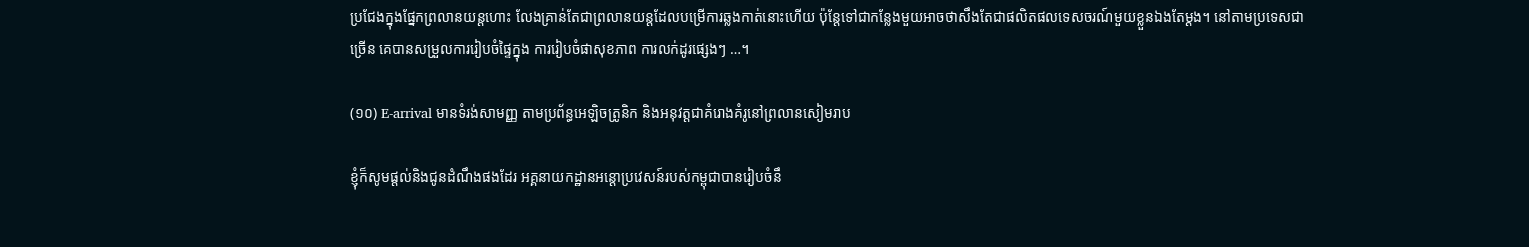ប្រជែងក្នុងផ្នែកព្រលានយន្តហោះ លែងគ្រាន់តែជាព្រលានយន្តដែលបម្រើការឆ្លងកាត់នោះហើយ ប៉ុន្តែទៅជាកន្លែងមួយអាចថាសឹងតែជាផលិតផលទេសចរណ៍មួយខ្លួនឯងតែម្ដង។ នៅតាមប្រទេសជាច្រើន គេបានសម្រួលការរៀបចំផ្ទៃក្នុង ការរៀបចំផាសុខភាព ការលក់ដូរផ្សេងៗ …។

(១០) E-arrival មានទំរង់សាមញ្ញ តាមប្រព័ន្ធអេឡិចត្រូនិក និងអនុវត្តជាគំរោងគំរូនៅព្រលានសៀមរាប

ខ្ញុំក៏សូមផ្តល់និងជូនដំណឹងផងដែរ អគ្គនាយកដ្ឋានអន្តោប្រវេសន៍របស់កម្ពុជាបានរៀបចំនឹ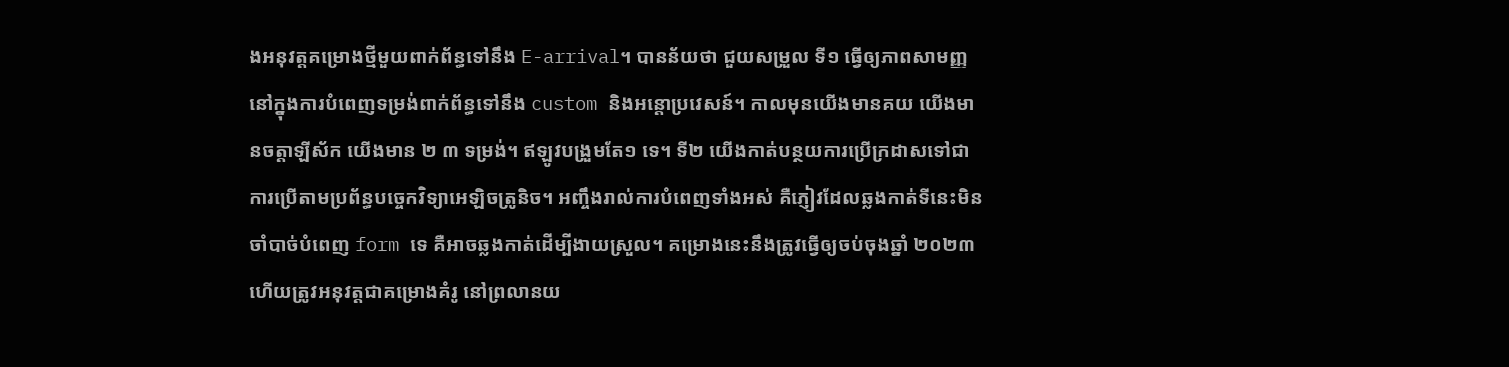ងអនុវត្តគម្រោងថ្មីមួយពាក់ព័ន្ធទៅនឹង E-arrival។ បានន័យថា ជួយសម្រួល ទី១ ធ្វើឲ្យភាពសាមញ្ញនៅក្នុងការបំពេញទម្រង់ពាក់ព័ន្ធទៅនឹង custom និងអន្តោប្រវេសន៍។ កាលមុនយើងមានគយ យើងមានចត្តាឡីស័ក យើងមាន ២ ៣ ទម្រង់។ ឥឡូវបង្រួមតែ១ ទេ។ ទី២ យើងកាត់បន្ថយការប្រើក្រដាសទៅជាការប្រើតាមប្រព័ន្ធបច្ចេកវិទ្យាអេឡិចត្រូនិច។ អញ្ចឹងរាល់ការបំពេញទាំងអស់ គឺភ្ញៀវដែលឆ្លងកាត់ទីនេះមិនចាំបាច់បំពេញ form ទេ គឺអាចឆ្លងកាត់ដើម្បីងាយស្រួល។ គម្រោងនេះនឹងត្រូវធ្វើឲ្យចប់ចុងឆ្នាំ ២០២៣ ហើយត្រូវអនុវត្តជាគម្រោងគំរូ នៅព្រលានយ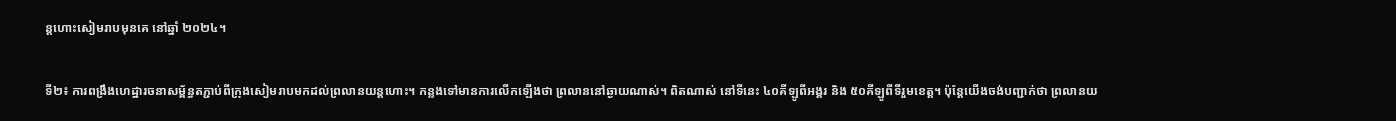ន្តហោះសៀមរាបមុនគេ នៅឆ្នាំ ២០២៤។

ទី២៖ ការពង្រឹងហេដ្ឋារចនាសម្ព័ន្ធតភ្ជាប់ពីក្រុងសៀមរាបមកដល់ព្រលានយន្តហោះ។ កន្លងទៅមានការលើកឡើងថា ព្រលាននៅឆ្ងាយណាស់។ ពិតណាស់ នៅទីនេះ ៤០គីឡូពីអង្គរ និង ៥០គីឡូពីទីរួមខេត្ត។ ប៉ុន្តែយើងចង់បញ្ជាក់ថា ព្រលានយ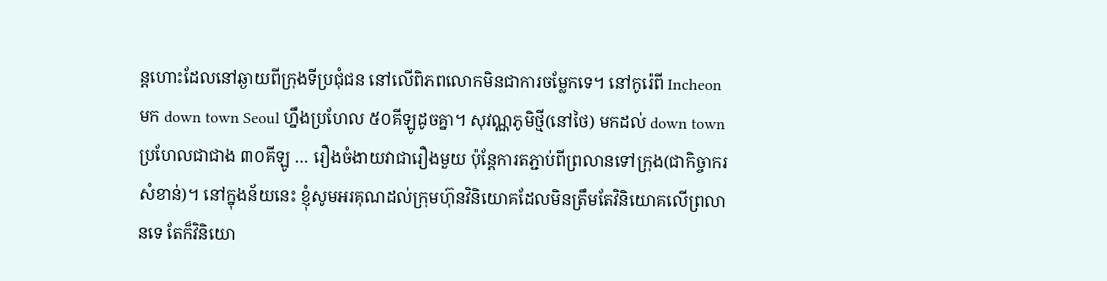ន្តហោះដែលនៅឆ្ងាយពីក្រុងទីប្រជុំជន នៅលើពិភពលោកមិនជាការចម្លែកទេ។ នៅកូរ៉េពី Incheon មក down town Seoul ហ្នឹងប្រហែល ៥០គីឡូដូចគ្នា។ សុវណ្ណភូមិថ្មី(នៅថៃ) មកដល់ down town ប្រហែលជាជាង ៣០គីឡូ … រឿងចំងាយវាជារឿងមួយ ប៉ុន្តែការតភ្ជាប់ពីព្រលានទៅក្រុង(ជាកិច្ចាករសំខាន់)។ នៅក្នុងន័យនេះ ខ្ញុំសូមអរគុណដល់ក្រុមហ៊ុនវិនិយោគដែលមិនត្រឹមតែវិនិយោគលើព្រលានទេ តែក៏វិនិយោ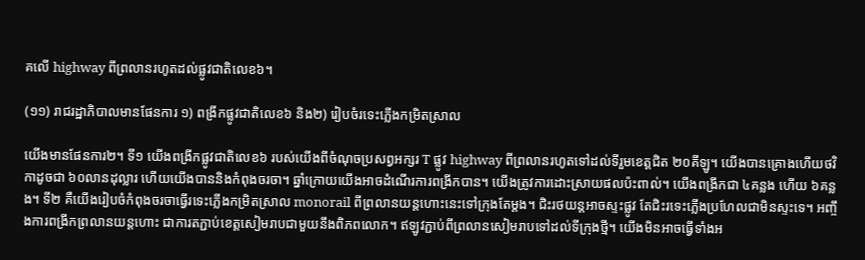គលើ highway ពីព្រលានរហូតដល់ផ្លូវជាតិលេខ៦។

(១១) រាជរដ្ឋាភិបាលមានផែនការ ១) ពង្រីកផ្លូវជាតិលេខ៦ និង២) រៀបចំរទេះភ្លើងកម្រិតស្រាល

យើងមានផែនការ២។ ទី១ យើងពង្រីកផ្លូវជាតិលេខ៦ របស់យើងពីចំណុចប្រសព្វអក្សរ T ផ្លូវ highway ពីព្រលានរហូតទៅដល់ទីរួមខេត្តជិត ២០គីឡូ។ យើងបានគ្រោងហើយថវិកាដូចជា ៦០លានដុល្លារ ហើយយើងបាននិងកំពុងចរចា។ ឆ្នាំក្រោយយើងអាចដំណើរការពង្រីកបាន។ យើងត្រូវការដោះស្រាយផលប៉ះពាល់។ យើងពង្រីកជា ៤គន្លង ហើយ ៦គន្លង។ ទី២ គឺយើងរៀបចំកំពុងចរចាធ្វើរទេះភ្លើងកម្រិតស្រាល monorail ពីព្រលានយន្តហោះនេះទៅក្រុងតែម្តង។ ជិះរថយន្តអាចស្ទះផ្លូវ តែជិះរទេះភ្លើងប្រហែលជាមិនស្ទះទេ។ អញ្ចឹងការពង្រីកព្រលានយន្តហោះ ជាការតភ្ជាប់ខេត្តសៀមរាបជាមួយនឹងពិភពលោក។ ឥឡូវភ្ជាប់ពីព្រលានសៀមរាបទៅដល់ទីក្រុងថ្មី។ យើងមិនអាចធ្វើទាំងអ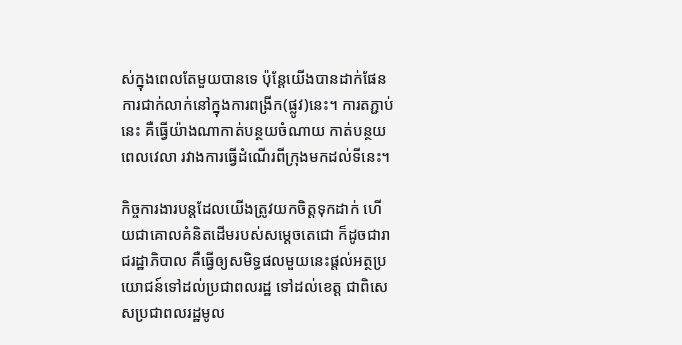ស់ក្នុងពេលតែមួយបានទេ ប៉ុន្តែយើងបានដាក់ផែនការជាក់លាក់នៅក្នុងការពង្រីក(ផ្លូវ)នេះ។ ការតភ្ជាប់នេះ គឺធ្វើយ៉ាងណាកាត់បន្ថយចំណាយ កាត់បន្ថយពេលវេលា រវាងការធ្វើដំណើរពីក្រុងមកដល់ទីនេះ។

កិច្ចការងារបន្តដែលយើងត្រូវយកចិត្តទុកដាក់ ហើយជាគោលគំនិតដើមរបស់សម្តេចតេជោ ក៏ដូចជារាជរដ្ឋាភិបាល គឺធ្វើឲ្យសមិទ្ធផលមួយនេះផ្តល់អត្ថប្រយោជន៍ទៅដល់ប្រជាពលរដ្ឋ ទៅដល់ខេត្ត ជាពិសេសប្រជាពលរដ្ឋមូល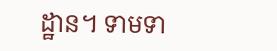ដ្ឋាន។ ទាមទា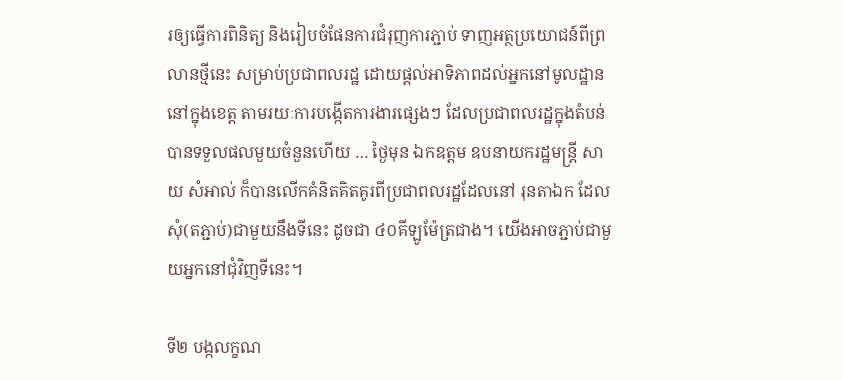រឲ្យធ្វើការពិនិត្យ និងរៀបចំផែនការជំរុញការភ្ជាប់ ទាញអត្ថប្រយោជន៍ពីព្រលានថ្មីនេះ សម្រាប់ប្រជាពលរដ្ឋ ដោយផ្តល់អាទិភាពដល់អ្នកនៅមូលដ្ឋាន នៅក្នុងខេត្ត តាមរយៈការបង្កើតការងារផ្សេងៗ ដែលប្រជាពលរដ្ឋក្នុងតំបន់បានទទួលផលមួយចំនួនហើយ … ថ្ងៃមុន ឯកឧត្តម ឧបនាយករដ្ឋមន្រ្តី សាយ សំអាល់ ក៏បានលើកគំនិតគិតគូរពីប្រជាពលរដ្ឋដែលនៅ រុនតាឯក ដែលសុំ(តភ្ជាប់)ជាមួយនឹងទីនេះ ដូចជា ៤០គីឡូម៉ែត្រជាង។ យើងអាចភ្ជាប់ជាមួយអ្នកនៅជុំវិញទីនេះ។

ទី២ បង្កលក្ខណ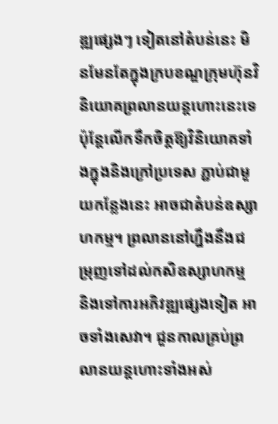ឌ្ឍផ្សេងៗ ទៀតនៅតំបន់នេះ មិនមែនតែក្នុងក្របខណ្ឌក្រុមហ៊ុនវិនិយោគព្រលានយន្តហោះនេះទេ ប៉ុន្តែលើកទឹកចិត្តឱ្យវិនិយោគទាំងក្នុងនិងក្រៅប្រទេស ភ្ជាប់ជាមួយកន្លែងនេះ អាចជាតំបន់ឧស្សាហកម្ម។ ព្រលាននៅហ្នឹងនឹងជម្រុញទៅដល់កសិឧស្សាហកម្ម និងទៅការអភិវឌ្ឍផ្សេងទៀត អាចទាំងសេវា។ ជួនកាលគ្រប់ព្រលានយន្តហោះទាំងអស់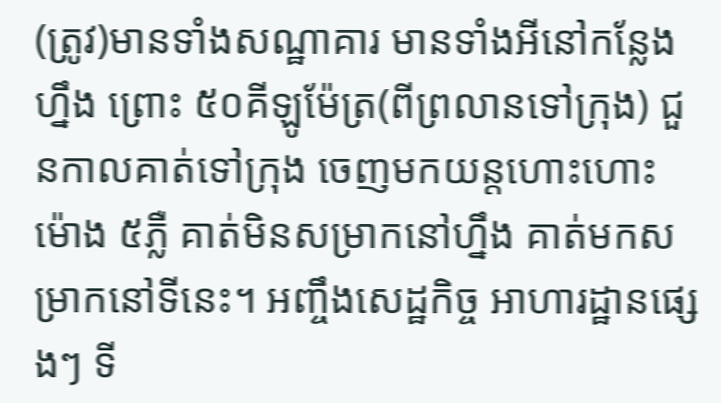(ត្រូវ)មានទាំងសណ្ឋាគារ មានទាំងអីនៅកន្លែងហ្នឹង ព្រោះ ៥០គីឡូម៉ែត្រ(ពីព្រលានទៅក្រុង) ជួនកាលគាត់ទៅក្រុង ចេញមកយន្តហោះហោះម៉ោង ៥ភ្លឺ គាត់មិនសម្រាកនៅហ្នឹង គាត់មកសម្រាកនៅទីនេះ។ អញ្ចឹងសេដ្ឋកិច្ច អាហារដ្ឋានផ្សេងៗ ទី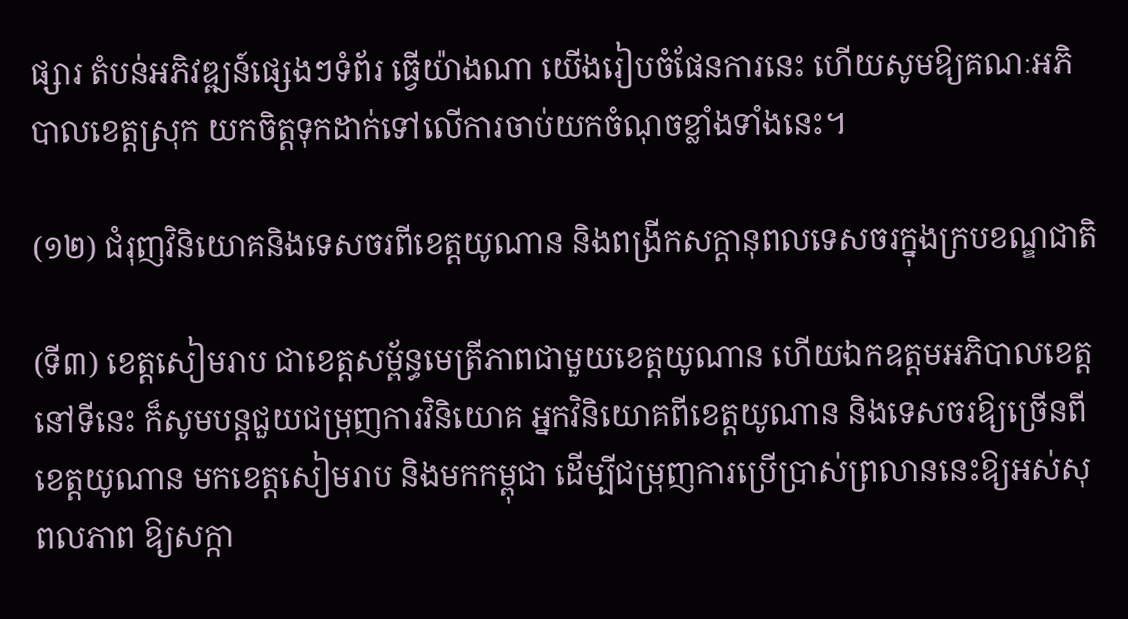ផ្សារ តំបន់អភិវឌ្ឍន៍ផ្សេងៗទំព័រ ធ្វើយ៉ាងណា យើងរៀបចំផែនការនេះ ហើយសូមឱ្យគណៈអភិបាលខេត្តស្រុក យកចិត្តទុកដាក់ទៅលើការចាប់យកចំណុចខ្លាំងទាំងនេះ។

(១២) ជំរុញវិនិយោគនិងទេសចរពីខេត្តយូណាន និងពង្រីកសក្តានុពលទេសចរក្នុងក្របខណ្ឌជាតិ

(ទី៣) ខេត្តសៀមរាប ជាខេត្តសម្ព័ន្ធមេត្រីភាពជាមួយខេត្តយូណាន ហើយឯកឧត្តមអភិបាលខេត្តនៅទីនេះ ក៏សូមបន្តជួយជម្រុញការវិនិយោគ អ្នកវិនិយោគពីខេត្តយូណាន និងទេសចរឱ្យច្រើនពីខេត្តយូណាន មកខេត្តសៀមរាប និងមកកម្ពុជា ដើម្បីជម្រុញការប្រើប្រាស់ព្រលាននេះឱ្យអស់សុពលភាព ឱ្យសក្កា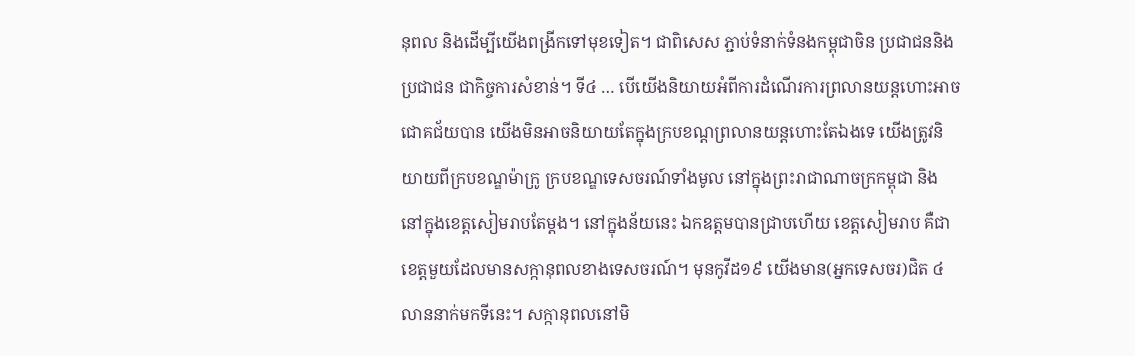នុពល និងដើម្បីយើងពង្រីកទៅមុខទៀត។ ជាពិសេស ភ្ជាប់ទំនាក់ទំនងកម្ពុជាចិន ប្រជាជននិងប្រជាជន ជាកិច្ចការសំខាន់។ ទី៤ … បើយើងនិយាយអំពីការដំណើរការព្រលានយន្តហោះអាចជោគជ័យបាន យើងមិនអាចនិយាយតែក្នុងក្របខណ្ដព្រលានយន្តហោះតែឯងទេ យើងត្រូវនិយាយពីក្របខណ្ឌម៉ាក្រូ ក្របខណ្ឌទេសចរណ៍ទាំងមូល នៅក្នុងព្រះរាជាណាចក្រកម្ពុជា និងនៅក្នុងខេត្តសៀមរាបតែម្ដង។ នៅក្នុងន័យនេះ ឯកឧត្តមបានជ្រាបហើយ ខេត្តសៀមរាប គឺជាខេត្តមួយដែលមានសក្កានុពលខាងទេសចរណ៍។ មុនកូវីដ១៩ យើងមាន(អ្នកទេសចរ)ជិត ៤លាននាក់មកទីនេះ។ សក្កានុពលនៅមិ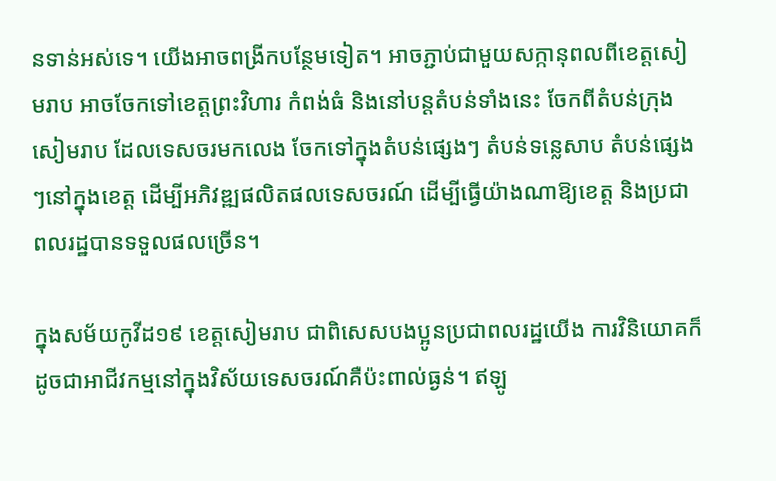នទាន់អស់ទេ។ យើងអាចពង្រីកបន្ថែមទៀត។ អាចភ្ជាប់ជាមួយសក្កានុពលពីខេត្តសៀមរាប អាចចែកទៅខេត្តព្រះវិហារ កំពង់ធំ និងនៅបន្តតំបន់ទាំងនេះ ចែកពីតំបន់ក្រុងសៀមរាប ដែលទេសចរមកលេង ចែកទៅក្នុងតំបន់ផ្សេងៗ តំបន់ទន្លេសាប តំបន់ផ្សេងៗនៅក្នុងខេត្ត ដើម្បីអភិវឌ្ឍផលិតផលទេសចរណ៍ ដើម្បីធ្វើយ៉ាងណាឱ្យខេត្ត និងប្រជាពលរដ្ឋបានទទួលផលច្រើន។

ក្នុងសម័យកូវីដ១៩ ខេត្តសៀមរាប ជាពិសេសបងប្អូនប្រជាពលរដ្ឋយើង ការវិនិយោគក៏ដូចជាអាជីវកម្មនៅក្នុងវិស័យទេសចរណ៍គឺប៉ះពាល់ធ្ងន់។ ឥឡូ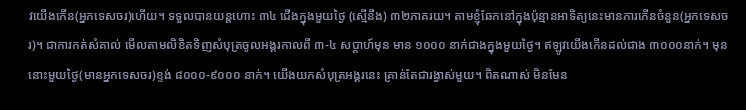វយើងកើន(អ្នកទេសចរ)ហើយ។ ទទួលបានយន្តហោះ ៣៤ ជើងក្នុងមួយថ្ងៃ (ស្មើនឹង) ៣២ភាគរយ។ តាមខ្ញុំឆែកនៅក្នុងប៉ុន្មានអាទិត្យនេះមានការកើនចំនួន(អ្នកទេសចរ)។ ជាការកត់សំគាល់ មើលតាមលិខិតទិញសំបុត្រចូលអង្គរកាលពី ៣-៤ សប្ដាហ៍មុន មាន ១០០០ នាក់ជាងក្នុងមួយថ្ងៃ។ ឥឡូវយើងកើនដល់ជាង ៣០០០នាក់។ មុននោះមួយថ្ងៃ(មានអ្នកទេសចរ)ខ្ទង់ ៨០០០-៩០០០ នាក់។ យើងយកសំបុត្រអង្គរនេះ គ្រាន់តែជារង្វាស់មួយ។ ពិតណាស់ មិនមែន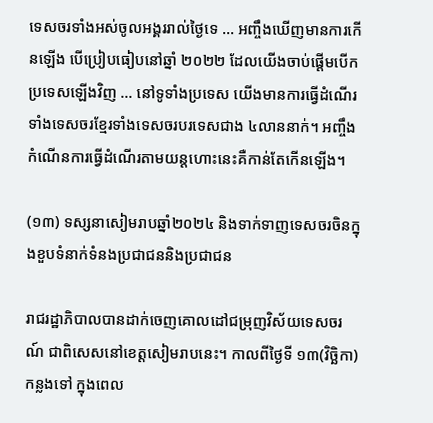ទេសចរទាំងអស់ចូលអង្គររាល់ថ្ងៃទេ … អញ្ចឹងឃើញមានការកើនឡើង បើប្រៀបធៀបនៅឆ្នាំ ២០២២ ដែលយើងចាប់ផ្ដើមបើកប្រទេសឡើងវិញ … នៅទូទាំងប្រទេស យើងមានការធ្វើដំណើរទាំងទេសចរខ្មែរទាំងទេសចរបរទេសជាង ៤លាននាក់។ អញ្ចឹងកំណើនការធ្វើដំណើរតាមយន្តហោះនេះគឺកាន់តែកើនឡើង។

(១៣) ទស្សនាសៀមរាបឆ្នាំ២០២៤ និងទាក់ទាញទេសចរចិនក្នុងខួបទំនាក់ទំនងប្រជាជននិងប្រជាជន

រាជរដ្ឋាភិបាលបានដាក់ចេញគោលដៅជម្រុញវិស័យទេសចរណ៍ ជាពិសេសនៅខេត្តសៀមរាបនេះ។ កាលពីថ្ងៃទី ១៣(វិច្ឆិកា)កន្លងទៅ ក្នុងពេល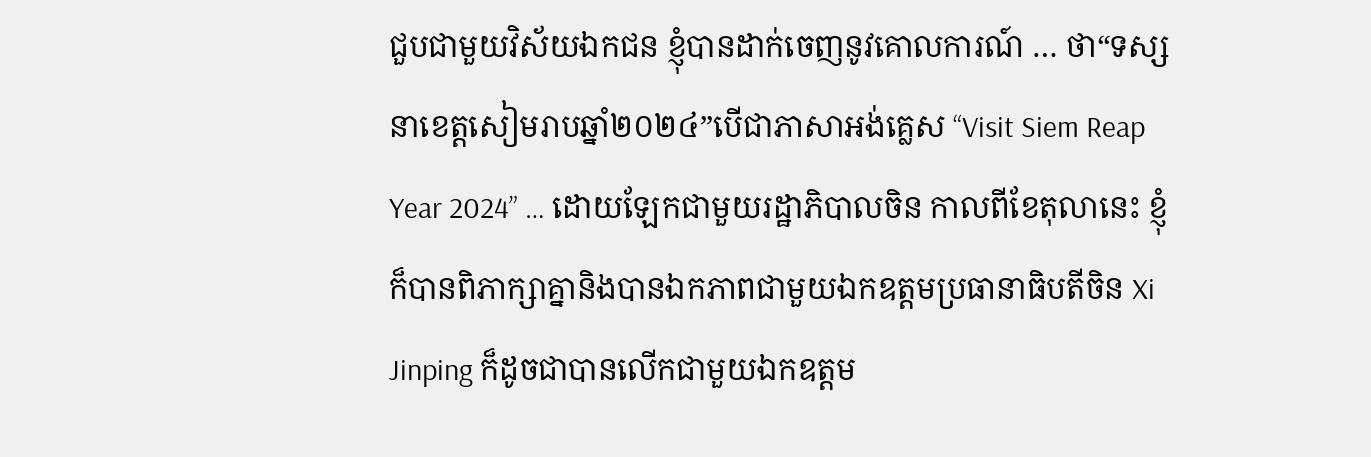ជួបជាមួយវិស័យឯកជន ខ្ញុំបានដាក់ចេញនូវគោលការណ៍ … ថា“ទស្សនាខេត្តសៀមរាបឆ្នាំ២០២៤”បើជាភាសាអង់គ្លេស “Visit Siem Reap Year 2024” … ដោយឡែកជាមួយរដ្ឋាភិបាលចិន កាលពីខែតុលានេះ ខ្ញុំក៏បានពិភាក្សាគ្នានិងបានឯកភាពជាមួយឯកឧត្តមប្រធានាធិបតីចិន Xi Jinping ក៏ដូចជាបានលើកជាមួយឯកឧត្តម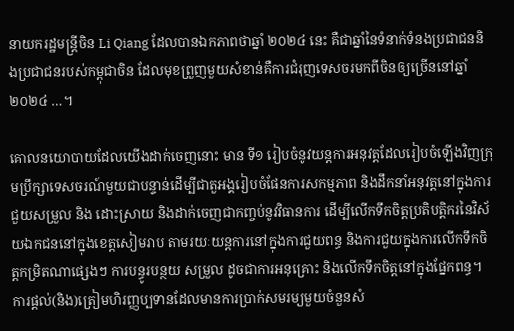នាយករដ្ឋមន្ដ្រីចិន Li Qiang ដែលបានឯកភាពថាឆ្នាំ ២០២៤ នេះ គឺជាឆ្នាំនៃទំនាក់ទំនងប្រជាជននិងប្រជាជនរបស់កម្ពុជាចិន ដែលមុខព្រួញមួយសំខាន់គឺការជំរុញទេសចរមកពីចិនឲ្យច្រើននៅឆ្នាំ ២០២៤ …។

គោលនយោបាយដែលយើងដាក់ចេញនោះ មាន ទី១ រៀបចំនូវយន្ដការអនុវត្ដដែលរៀបចំឡើងវិញក្រុមប្រឹក្សាទេសចរណ៍មួយជាបន្ទាន់ដើម្បីជាតួអង្គរៀបចំផែនការសកម្មភាព និងដឹកនាំអនុវត្ដនៅក្នុងការជួយសម្រួល និង ដោះស្រាយ និងដាក់ចេញជាកញ្ចប់នូវវិធានការ ដើម្បីលើកទឹកចិត្តប្រតិបត្ដិករនៃវិស័យឯកជននៅក្នុងខេត្តសៀមរាប តាមរយៈយន្ដការនៅក្នុងការជួយពន្ធ និងការជួយក្នុងការលើកទឹកចិត្តកម្រិតណាផ្សេងៗ ការបន្ធូរបន្ថយ សម្រួល ដូចជាការអនុគ្រោះ និងលើកទឹកចិត្តនៅក្នុងផ្នែកពន្ធ។ ការផ្ដល់(និង)ត្រៀមហិរញ្ញប្បទានដែលមានការប្រាក់សមរម្យមួយចំនួនសំ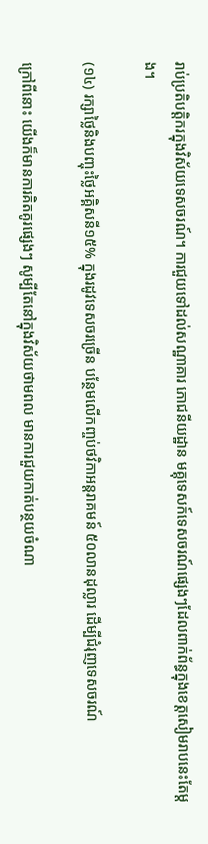រាប់ប្រតិបត្ដិករក្នុងវិស័យទេសចរណ៍។ ការជួយទៅដល់សណ្ឋាគារ ភោជនីយដ្ឋាន មគ្គុទេសក៍ទេសចរណ៍ផ្សេងៗដែលពាក់ព័ន្ធក្នុងខេត្តសៀមរាបនេះតែម្ដង។

(១៤) រក្សាថ្លៃនិងបញ្ចុះថ្លៃអគ្គិសនី១៥% ក្នុងរដូវទេសចរច្រើន បន្ថែមលើកញ្ចប់ថវិកាអន្តរាគមន៍ ៥០លានដុល្លារ ដើម្បីជំរុញទេសចរណ៍

ក្រៅពីនោះ យើងក៏មានការគិតគូរផ្សេងៗ សូម្បីតែនៅក្នុងវិស័យថាមពល មានការជួយកាត់បន្ថយចំណា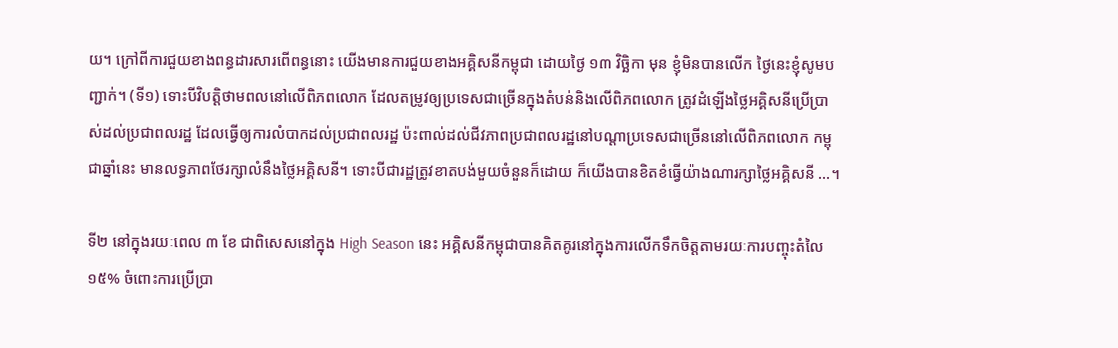យ។ ក្រៅពីការជួយខាងពន្ធដារសារពើពន្ធនោះ យើងមានការជួយខាងអគ្គិសនីកម្ពុជា ដោយថ្ងៃ ១៣ វិច្ឆិកា មុន ខ្ញុំមិនបានលើក ថ្ងៃនេះខ្ញុំសូមបញ្ជាក់។ (ទី១) ទោះបីវិបត្ដិថាមពលនៅលើពិភពលោក ដែលតម្រូវឲ្យប្រទេសជាច្រើនក្នុងតំបន់និងលើពិភពលោក ត្រូវដំឡើងថ្លៃអគ្គិសនីប្រើប្រាស់ដល់ប្រជាពលរដ្ឋ ដែលធ្វើឲ្យការលំបាកដល់ប្រជាពលរដ្ឋ ប៉ះពាល់ដល់ជីវភាពប្រជាពលរដ្ឋនៅបណ្ដាប្រទេសជាច្រើននៅលើពិភពលោក កម្ពុជាឆ្នាំនេះ មានលទ្ធភាពថែរក្សាលំនឹងថ្លៃអគ្គិសនី។ ទោះបីជារដ្ឋត្រូវខាតបង់មួយចំនួនក៏ដោយ ក៏យើងបានខិតខំធ្វើយ៉ាងណារក្សាថ្លៃអគ្គិសនី …។

ទី២ នៅក្នុងរយៈពេល ៣ ខែ ជាពិសេសនៅក្នុង High Season នេះ អគ្គិសនីកម្ពុជាបានគិតគូរនៅក្នុងការលើកទឹកចិត្តតាមរយៈការបញ្ចុះតំលៃ ១៥% ចំពោះការប្រើប្រា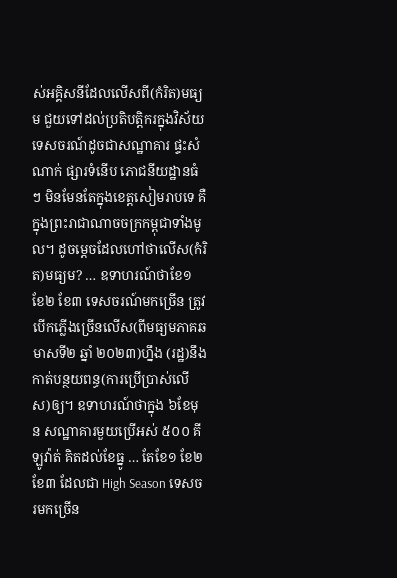ស់អគ្គិសនីដែលលើសពី(កំរិត)មធ្យម ជួយទៅដល់ប្រតិបត្ដិករក្នុងវិស័យទេសចរណ៍ដូចជាសណ្ឋាគារ ផ្ទះសំណាក់ ផ្សារទំនើប ភោជនីយដ្ឋានធំៗ មិនមែនតែក្នុងខេត្តសៀមរាបទេ គឺក្នុងព្រះរាជាណាចចក្រកម្ពុជាទាំងមូល។ ដូចម្តេចដែលហៅថាលើស(កំរិត)មធ្យម? … ឧទាហរណ៍ថាខែ១ ខែ២ ខែ៣ ទេសចរណ៍មកច្រើន ត្រូវបើកភ្លើងច្រើនលើស(ពីមធ្យមភាគឆមាសទី២ ឆ្នាំ ២០២៣)ហ្នឹង (រដ្ឋ)នឹងកាត់បន្ថយពន្ធ(ការប្រើប្រាស់លើស)ឲ្យ។ ឧទាហរណ៍ថាក្នុង ៦ខែមុន សណ្ឋាគារមួយប្រើអស់ ៥០០ គីឡូវ៉ាត់ គិតដល់ខែធ្នូ … តែខែ១ ខែ២ ខែ៣ ដែលជា High Season ទេសចរមកច្រើន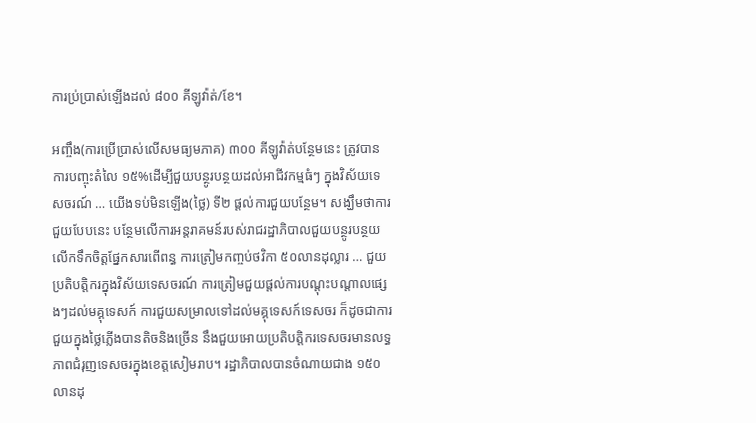ការប្រ់ប្រាស់ឡើងដល់ ៨០០ គីឡូវ៉ាត់/ខែ។

អញ្ចឹង(ការប្រើប្រាស់លើសមធ្យមភាគ) ៣០០ គីឡូវ៉ាត់បន្ថែមនេះ ត្រូវបានការបញ្ចុះតំលៃ ១៥%ដើម្បីជួយបន្ថូរបន្ថយដល់អាជីវកម្មធំៗ ក្នុងវិស័យទេសចរណ៍ … យើងទប់មិនឡើង(ថ្លៃ) ទី២ ផ្ដល់ការជួយបន្ថែម។ សង្ឃឹមថាការជួយបែបនេះ បន្ថែមលើការអន្ដរាគមន៍របស់រាជរដ្ឋាភិបាលជួយបន្ថូរបន្ថយលើកទឹកចិត្តផ្នែកសារពើពន្ធ ការត្រៀមកញ្ចប់ថវិកា ៥០លានដុល្លារ … ជួយប្រតិបត្តិករក្នុងវិស័យទេសចរណ៍ ការត្រៀមជួយផ្ដល់ការបណ្ដុះបណ្ដាលផ្សេងៗដល់មគ្គុទេសក៍ ការជួយសម្រាលទៅដល់មគ្គុទេសក៍ទេសចរ ក៏ដូចជាការជួយក្នុងថ្លៃភ្លើងបានតិចនិងច្រើន នឹងជួយអោយប្រតិបត្តិករទេសចរមានលទ្ធភាពជំរុញទេសចរក្នុងខេត្តសៀមរាប។ រដ្ឋាភិបាលបានចំណាយជាង ១៥០លានដុ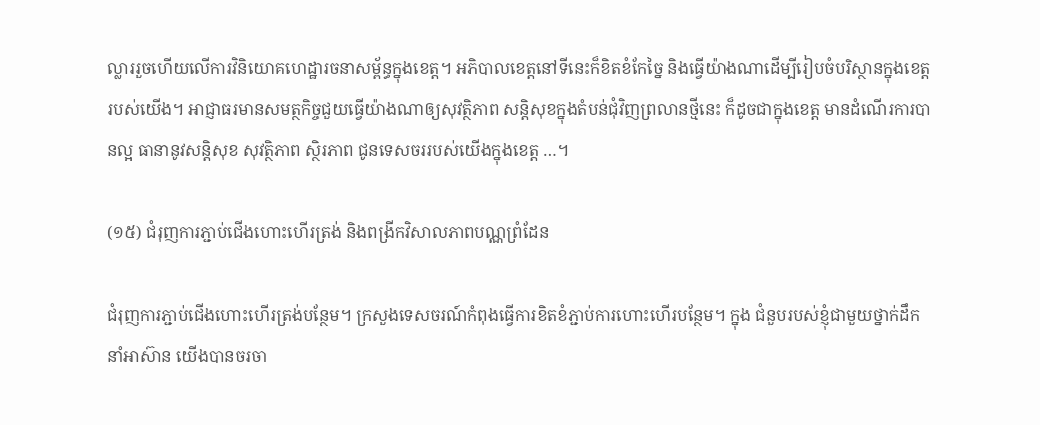ល្លាររួចហើយលើការវិនិយោគហេដ្ឋារចនាសម្ព័ន្ធក្នុងខេត្ត។ អភិបាលខេត្តនៅទីនេះក៏ខិតខំកែច្នៃ និងធ្វើយ៉ាងណាដើម្បីរៀបចំបរិស្ថានក្នុងខេត្តរបស់យើង។ អាជ្ញាធរមានសមត្ថកិច្ចជួយធ្វើយ៉ាងណាឲ្យសុវត្ថិភាព សន្តិសុខក្នុងតំបន់ជុំវិញព្រលានថ្មីនេះ ក៏ដូចជាក្នុងខេត្ត មានដំណើរការបានល្អ ធានានូវសន្តិសុខ សុវត្ថិភាព ស្ថិរភាព ជូនទេសចររបស់យើងក្នុងខេត្ត …។

(១៥) ជំរុញការភ្ជាប់ជើងហោះហើរត្រង់ និងពង្រីកវិសាលភាពបណ្ណព្រំដែន

ជំរុញការភ្ជាប់ជើងហោះហើរត្រង់បន្ថែម។ ក្រសួងទេសចរណ៍កំពុងធ្វើការខិតខំភ្ជាប់ការហោះហើរបន្ថែម។ ក្នុង ជំនួបរបស់ខ្ញុំជាមួយថ្នាក់ដឹកនាំអាស៊ាន យើងបានចរចា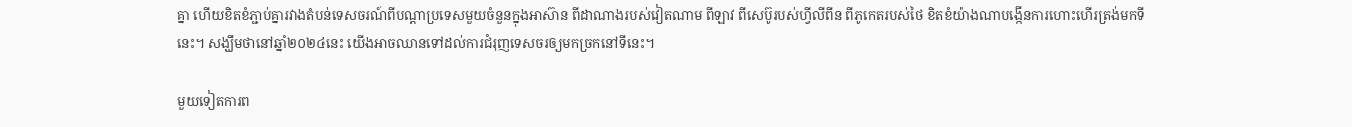គ្នា ហើយខិតខំភ្ជាប់គ្នារវាងតំបន់ទេសចរណ៍ពីបណ្ដាប្រទេសមួយចំនួនក្នុងអាស៊ាន ពីដាណាងរបស់វៀតណាម ពីឡាវ ពីសេប៊ូរបស់ហ្វីលីពីន ពីភូកេតរបស់ថៃ ខិតខំយ៉ាងណាបង្កើនការហោះហើរត្រង់មកទីនេះ។ សង្ឃឹមថានៅឆ្នាំ២០២៤នេះ យើងអាចឈានទៅដល់ការជំរុញទេសចរឲ្យមកច្រកនៅទីនេះ។

មួយទៀតការព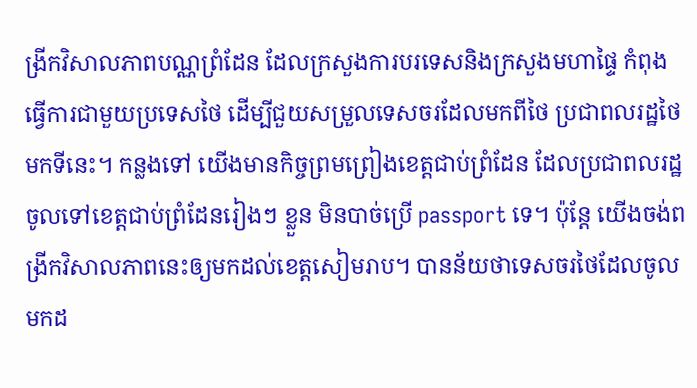ង្រីកវិសាលភាពបណ្ណព្រំដែន ដែលក្រសួងការបរទេសនិងក្រសួងមហាផ្ទៃ កំពុងធ្វើការជាមួយប្រទេសថៃ ដើម្បីជួយសម្រួលទេសចរដែលមកពីថៃ ប្រជាពលរដ្ឋថៃមកទីនេះ។ កន្លងទៅ យើងមានកិច្ចព្រមព្រៀងខេត្តជាប់ព្រំដែន ដែលប្រជាពលរដ្ឋចូលទៅខេត្តជាប់ព្រំដែនរៀងៗ ខ្លួន មិនបាច់ប្រើ passport ទេ។ ប៉ុន្តែ យើងចង់ពង្រីកវិសាលភាពនេះឲ្យមកដល់ខេត្តសៀមរាប។ បានន័យថាទេសចរថៃដែលចូលមកដ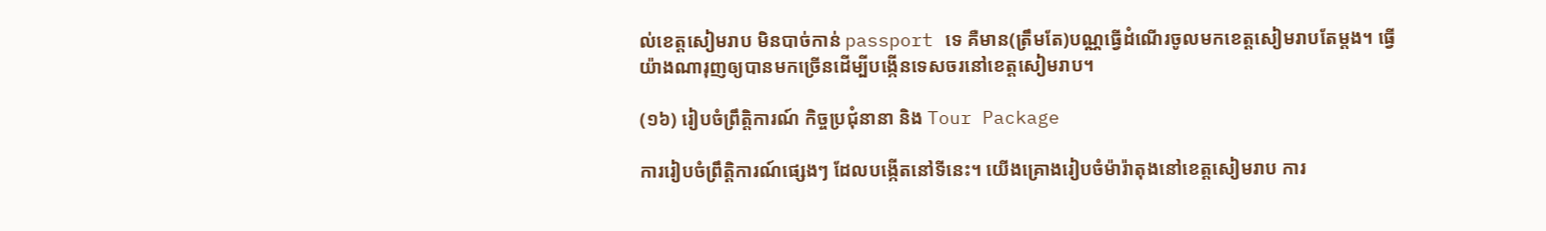ល់ខេត្តសៀមរាប មិនបាច់កាន់ passport ទេ គឺមាន(ត្រឹមតែ)បណ្ណធ្វើដំណើរចូលមកខេត្តសៀមរាបតែម្ដង។ ធ្វើយ៉ាងណារុញឲ្យបានមកច្រើនដើម្បីបង្កើនទេសចរនៅខេត្តសៀមរាប។

(១៦) រៀបចំព្រឹត្តិការណ៍ កិច្ចប្រជុំនានា និង Tour Package

ការរៀបចំព្រឹត្តិការណ៍ផ្សេងៗ ដែលបង្កើតនៅទីនេះ។ យើងគ្រោងរៀបចំម៉ារ៉ាតុងនៅខេត្តសៀមរាប ការ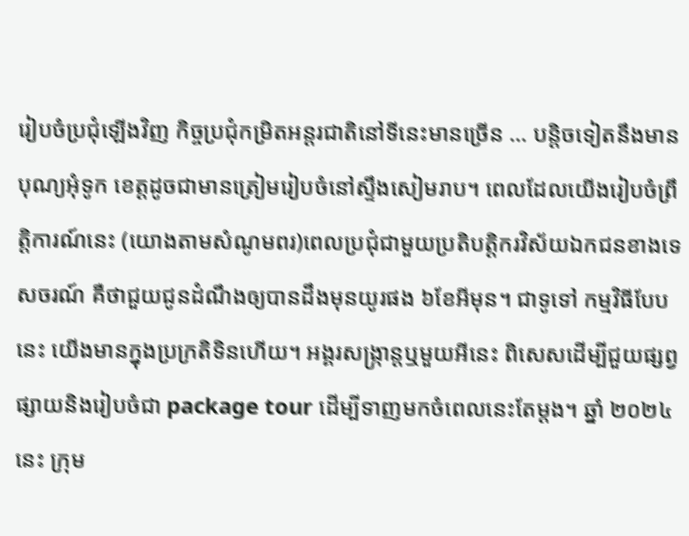រៀបចំប្រជុំឡើងវិញ កិច្ចប្រជុំកម្រិតអន្តរជាតិនៅទីនេះមានច្រើន … បន្តិចទៀតនឹងមានបុណ្យអុំទូក ខេត្តដូចជាមានត្រៀមរៀបចំនៅស្ទឹងសៀមរាប។ ពេលដែលយើងរៀបចំព្រឹត្តិការណ៍នេះ (យោងតាមសំណូមពរ)ពេលប្រជុំជាមួយប្រតិបត្តិករវិស័យឯកជនខាងទេសចរណ៍ គឺថាជួយជូនដំណឹងឲ្យបានដឹងមុនយូរផង ៦ខែអីមុន។ ជាទូទៅ កម្មវិធីបែបនេះ យើងមានក្នុងប្រក្រតិទិនហើយ។ អង្គរសង្រ្កាន្តឬមួយអីនេះ ពិសេសដើម្បីជួយផ្សព្វផ្សាយនិងរៀបចំជា package tour ដើម្បីទាញមកចំពេលនេះតែម្ដង។ ឆ្នាំ ២០២៤នេះ ក្រុម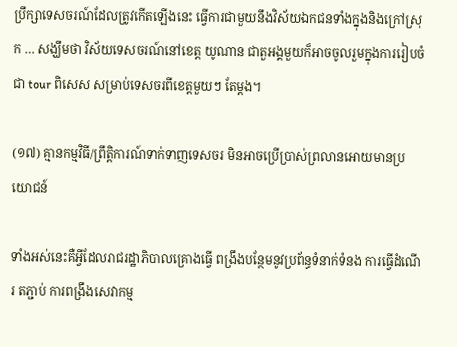ប្រឹក្សាទេសចរណ៍ដែលត្រូវកើតឡើងនេះ ធ្វើការជាមួយនឹងវិស័យឯកជនទាំងក្នុងនិងក្រៅស្រុក … សង្ឃឹមថា វិស័យទេសចរណ៍នៅខេត្ត យូណាន ជាតួអង្គមួយក៏អាចចូលរួមក្នុងការរៀបចំជា tour ពិសេស សម្រាប់ទេសចរពីខេត្តមួយៗ តែម្ដង។

(១៧) គ្មានកម្មវិធី/ព្រឹត្តិការណ៍ទាក់ទាញទេសចរ មិនអាចប្រើប្រាស់ព្រលានអោយមានប្រយោជន៍

ទាំងអស់នេះគឺអ្វីដែលរាជរដ្ឋាភិបាលគ្រោងធ្វើ ពង្រឹងបន្ថែមនូវប្រព័ន្ធទំនាក់ទំនង ការធ្វើដំណើរ តភ្ជាប់ ការពង្រឹងសេវាកម្ម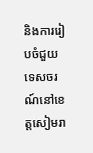និងការរៀបចំជួយទេសចរណ៍នៅខេត្តសៀមរា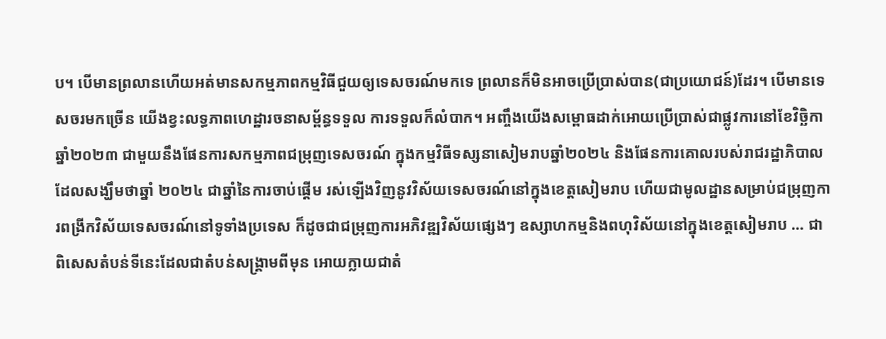ប។ បើមានព្រលានហើយអត់មានសកម្មភាពកម្មវិធីជួយឲ្យទេសចរណ៍មកទេ ព្រលានក៏មិនអាចប្រើប្រាស់បាន(ជាប្រយោជន៍)ដែរ។ បើមានទេសចរមកច្រើន យើងខ្វះលទ្ធភាពហេដ្ឋារចនាសម្ព័ន្ធទទួល ការទទួលក៏លំបាក។ អញ្ចឹងយើងសម្ពោធដាក់អោយប្រើប្រាស់ជាផ្លូវការនៅខែវិច្ឆិកាឆ្នាំ២០២៣ ជាមួយនឹងផែនការសកម្មភាពជម្រុញទេសចរណ៍ ក្នុងកម្មវិធីទស្សនាសៀមរាបឆ្នាំ២០២៤ និងផែនការគោលរបស់រាជរដ្ឋាភិបាល ដែលសង្ឃឹមថាឆ្នាំ ២០២៤ ជាឆ្នាំនៃការចាប់ផ្ដើម រស់ឡើងវិញនូវវិស័យទេសចរណ៍នៅក្នុងខេត្តសៀមរាប ហើយជាមូលដ្ឋានសម្រាប់ជម្រុញការពង្រីកវិស័យទេសចរណ៍នៅទូទាំងប្រទេស ក៏ដូចជាជម្រុញការអភិវឌ្ឍវិស័យផ្សេងៗ ឧស្សាហកម្មនិងពហុវិស័យនៅក្នុងខេត្តសៀមរាប … ជាពិសេសតំបន់ទីនេះដែលជាតំបន់សង្រ្គាមពីមុន អោយក្លាយជាតំ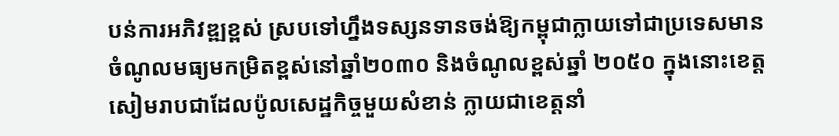បន់ការអភិវឌ្ឍខ្ពស់ ស្របទៅហ្នឹងទស្សនទានចង់ឱ្យកម្ពុជាក្លាយទៅជាប្រទេសមានចំណូលមធ្យមកម្រិតខ្ពស់នៅឆ្នាំ២០៣០ និងចំណូលខ្ពស់ឆ្នាំ ២០៥០ ក្នុងនោះខេត្តសៀមរាបជាដែលប៉ូលសេដ្ឋកិច្ចមួយសំខាន់ ក្លាយជាខេត្តនាំ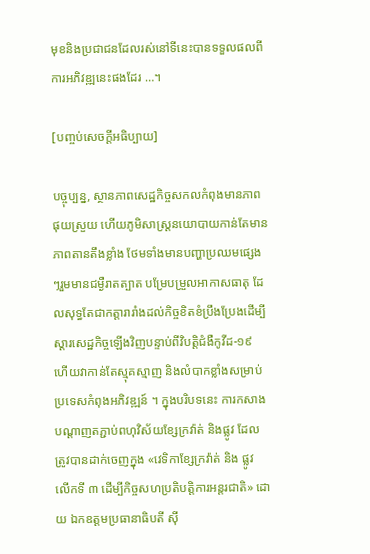មុខនិងប្រជាជនដែលរស់នៅទីនេះបានទទួលផលពីការអភិវឌ្ឍនេះផងដែរ …។

[បញ្ចប់សេចក្ដីអធិប្បាយ]

បច្ចុប្បន្ន, ស្ថានភាពសេដ្ឋកិច្ចសកលកំពុងមានភាពផុយស្រួយ ហើយភូមិសាស្រ្តនយោបាយកាន់តែមានភាពតានតឹងខ្លាំង ថែមទាំងមានបញ្ហាប្រឈមផ្សេងៗរួមមានជម្ងឺរាតត្បាត បម្រែបម្រួលអាកាសធាតុ ដែលសុទ្ធតែជាកត្តារារាំងដល់កិច្ចខិតខំប្រឹងប្រែងដើម្បីស្ដារសេដ្ឋកិច្ចឡើងវិញបន្ទាប់ពីវិបត្តិជំងឺកូវីដ-១៩ ហើយវាកាន់តែស្មុគស្មាញ និងលំបាកខ្លាំងសម្រាប់ប្រទេសកំពុងអភិវឌ្ឍន៍ ។ ក្នុងបរិបទនេះ ការកសាងបណ្ដាញតភ្ជាប់ពហុវិស័យខ្សែក្រវ៉ាត់ និងផ្លូវ ដែលត្រូវបានដាក់ចេញក្នុង «វេទិកាខ្សែក្រវ៉ាត់ និង ផ្លូវ លើកទី ៣ ដើម្បីកិច្ចសហប្រតិបត្តិការអន្តរជាតិ» ដោយ ឯកឧត្តមប្រធានាធិបតី ស៊ី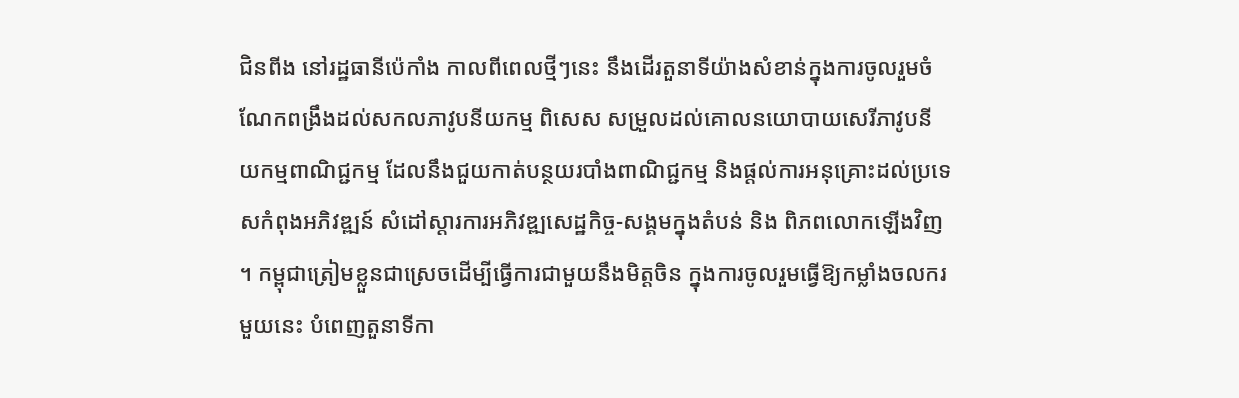ជិនពីង នៅរដ្ឋធានីប៉េកាំង កាលពីពេលថ្មីៗនេះ នឹងដើរតួនាទីយ៉ាងសំខាន់ក្នុងការចូលរួមចំណែកពង្រឹងដល់សកលភាវូបនីយកម្ម ពិសេស សម្រួលដល់គោលនយោបាយសេរីភាវូបនីយកម្មពាណិជ្ជកម្ម ដែលនឹងជួយកាត់បន្ថយរបាំងពាណិជ្ជកម្ម និងផ្ដល់ការអនុគ្រោះដល់ប្រទេសកំពុងអភិវឌ្ឍន៍ សំដៅស្ដារការអភិវឌ្ឍសេដ្ឋកិច្ច-សង្គមក្នុងតំបន់ និង ពិភពលោកឡើងវិញ ។ កម្ពុជាត្រៀមខ្លួនជាស្រេចដើម្បីធ្វើការជាមួយនឹងមិត្តចិន ក្នុងការចូលរួមធ្វើឱ្យកម្លាំងចលករមួយនេះ បំពេញតួនាទីកា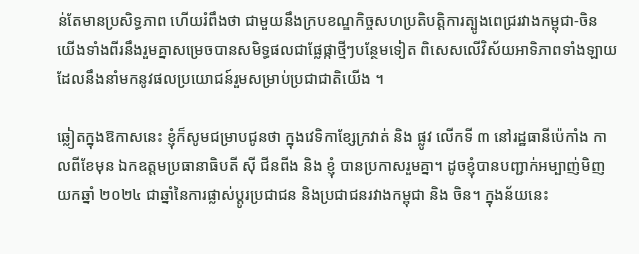ន់តែមានប្រសិទ្ធភាព ហើយរំពឹងថា ជាមួយនឹងក្របខណ្ឌកិច្ចសហប្រតិបត្តិការត្បូងពេជ្ររវាងកម្ពុជា-ចិន យើងទាំងពីរនឹងរួមគ្នាសម្រេចបានសមិទ្ធផលជាផ្លែផ្កាថ្មីៗបន្ថែមទៀត ពិសេសលើវិស័យអាទិភាពទាំងឡាយដែលនឹងនាំមកនូវផលប្រយោជន៍រួមសម្រាប់ប្រជាជាតិយើង ។

ឆ្លៀតក្នុងឱកាសនេះ ខ្ញុំក៏សូមជម្រាបជូនថា ក្នុងវេទិកាខ្សែក្រវាត់ និង ផ្លូវ លើកទី ៣ នៅរដ្ឋធានីប៉េកាំង កាលពីខែមុន ឯកឧត្តមប្រធានាធិបតី ស៊ី ជីនពីង និង ខ្ញុំ បានប្រកាសរួមគ្នា។ ដូចខ្ញុំបានបញ្ជាក់អម្បាញ់មិញ យកឆ្នាំ ២០២៤ ជាឆ្នាំនៃការផ្លាស់ប្ដូរប្រជាជន និងប្រជាជនរវាងកម្ពុជា និង ចិន។ ក្នុងន័យនេះ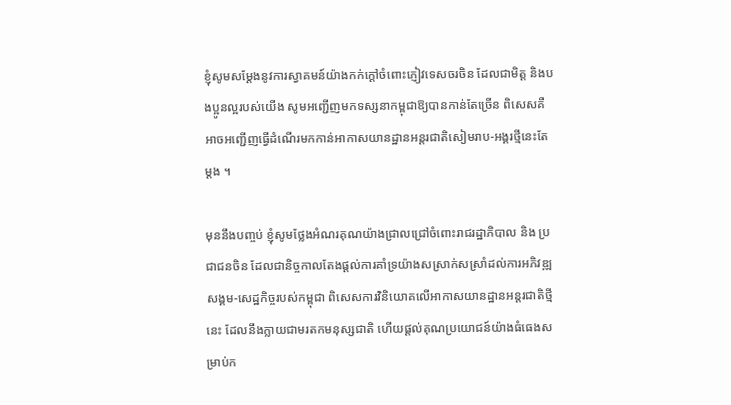ខ្ញុំសូមសម្ដែងនូវការស្វាគមន៍យ៉ាងកក់ក្ដៅចំពោះភ្ញៀវទេសចរចិន ដែលជាមិត្ត និងបងប្អូនល្អរបស់យើង សូមអញ្ជើញមកទស្សនាកម្ពុជាឱ្យបានកាន់តែច្រើន ពិសេសគឺអាចអញ្ជើញធ្វើដំណើរមកកាន់អាកាសយានដ្ឋានអន្តរជាតិសៀមរាប-អង្គរថ្មីនេះតែម្ដង ។

មុននឹងបញ្ចប់ ខ្ញុំសូមថ្លែងអំណរគុណយ៉ាងជ្រាលជ្រៅចំពោះរាជរដ្ឋាភិបាល និង ប្រជាជនចិន ដែលជានិច្ចកាលតែងផ្ដល់ការគាំទ្រយ៉ាងសស្រាក់សស្រាំដល់ការអភិវឌ្ឍសង្គម-សេដ្ឋកិច្ចរបស់កម្ពុជា ពិសេសការវិនិយោគលើអាកាសយានដ្ឋានអន្តរជាតិថ្មីនេះ ដែលនឹងក្លាយជាមរតកមនុស្សជាតិ ហើយផ្ដល់គុណប្រយោជន៍យ៉ាងធំធេងសម្រាប់ក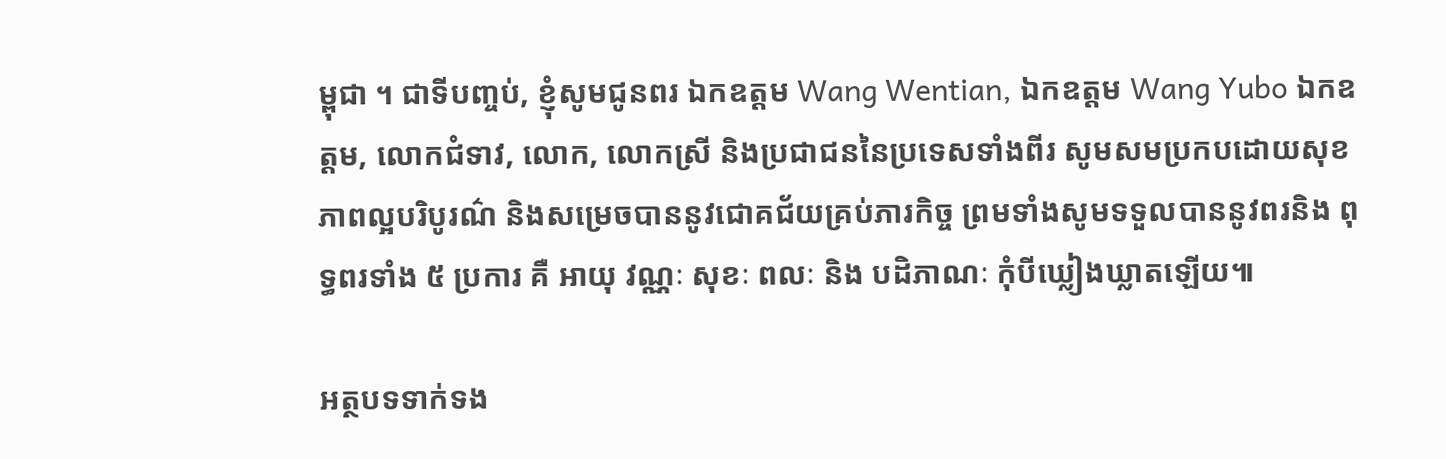ម្ពុជា ។ ជាទីបញ្ចប់, ខ្ញុំសូមជូនពរ ឯកឧត្ដម Wang Wentian, ឯកឧត្ដម Wang Yubo ឯកឧត្តម, លោកជំទាវ, លោក, លោកស្រី និងប្រជាជននៃប្រទេសទាំងពីរ សូមសមប្រកបដោយសុខភាពល្អបរិបូរណ៌ និងសម្រេចបាននូវជោគជ័យគ្រប់ភារកិច្ច ព្រមទាំងសូមទទួលបាននូវពរនិង ពុទ្ធពរទាំង ៥ ប្រការ គឺ អាយុ វណ្ណៈ សុខៈ ពលៈ និង បដិភាណៈ កុំបីឃ្លៀងឃ្លាតឡើយ៕

អត្ថបទទាក់ទង